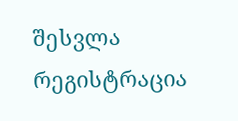შესვლა
რეგისტრაცია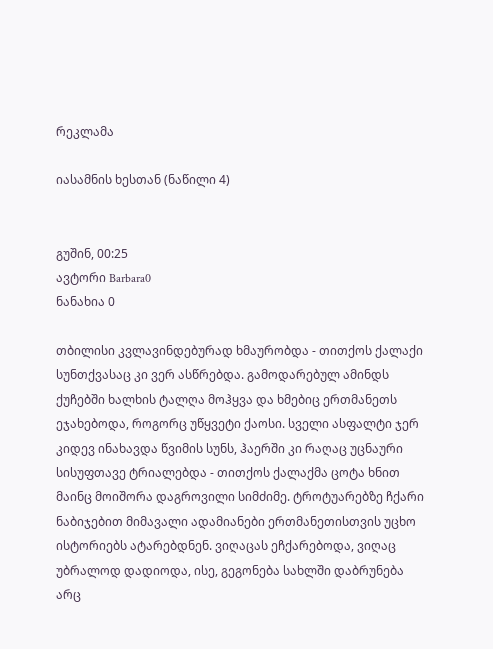რეკლამა

იასამნის ხესთან (ნაწილი 4)


გუშინ, 00:25
ავტორი Barbara0
ნანახია 0

თბილისი კვლავინდებურად ხმაურობდა - თითქოს ქალაქი სუნთქვასაც კი ვერ ასწრებდა. გამოდარებულ ამინდს ქუჩებში ხალხის ტალღა მოჰყვა და ხმებიც ერთმანეთს ეჯახებოდა, როგორც უწყვეტი ქაოსი. სველი ასფალტი ჯერ კიდევ ინახავდა წვიმის სუნს, ჰაერში კი რაღაც უცნაური სისუფთავე ტრიალებდა - თითქოს ქალაქმა ცოტა ხნით მაინც მოიშორა დაგროვილი სიმძიმე. ტროტუარებზე ჩქარი ნაბიჯებით მიმავალი ადამიანები ერთმანეთისთვის უცხო ისტორიებს ატარებდნენ. ვიღაცას ეჩქარებოდა, ვიღაც უბრალოდ დადიოდა, ისე, გეგონება სახლში დაბრუნება არც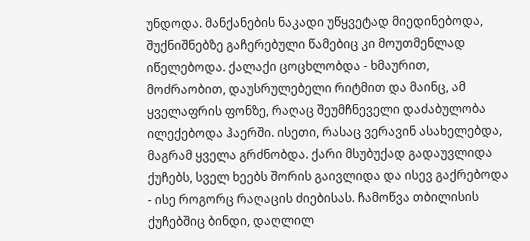უნდოდა. მანქანების ნაკადი უწყვეტად მიედინებოდა, შუქნიშნებზე გაჩერებული წამებიც კი მოუთმენლად იწელებოდა. ქალაქი ცოცხლობდა - ხმაურით, მოძრაობით, დაუსრულებელი რიტმით და მაინც, ამ ყველაფრის ფონზე, რაღაც შეუმჩნეველი დაძაბულობა ილექებოდა ჰაერში. ისეთი, რასაც ვერავინ ასახელებდა, მაგრამ ყველა გრძნობდა. ქარი მსუბუქად გადაუვლიდა ქუჩებს, სველ ხეებს შორის გაივლიდა და ისევ გაქრებოდა - ისე როგორც რაღაცის ძიებისას. ჩამოწვა თბილისის ქუჩებშიც ბინდი, დაღლილ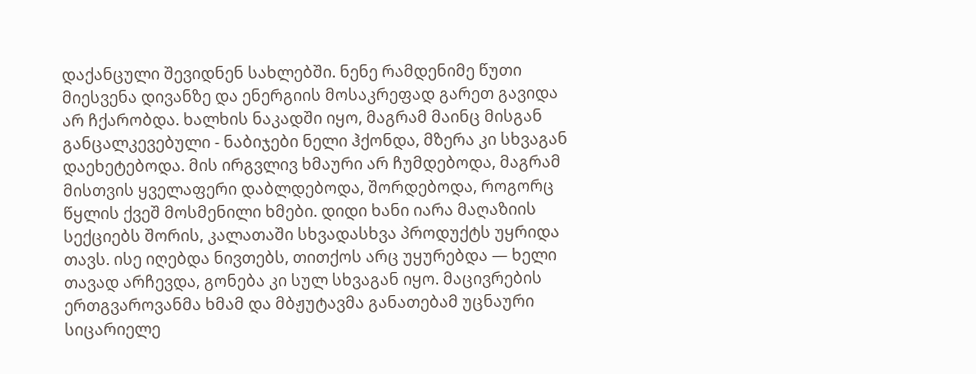დაქანცული შევიდნენ სახლებში. ნენე რამდენიმე წუთი მიესვენა დივანზე და ენერგიის მოსაკრეფად გარეთ გავიდა არ ჩქარობდა. ხალხის ნაკადში იყო, მაგრამ მაინც მისგან განცალკევებული - ნაბიჯები ნელი ჰქონდა, მზერა კი სხვაგან დაეხეტებოდა. მის ირგვლივ ხმაური არ ჩუმდებოდა, მაგრამ მისთვის ყველაფერი დაბლდებოდა, შორდებოდა, როგორც წყლის ქვეშ მოსმენილი ხმები. დიდი ხანი იარა მაღაზიის სექციებს შორის, კალათაში სხვადასხვა პროდუქტს უყრიდა თავს. ისე იღებდა ნივთებს, თითქოს არც უყურებდა — ხელი თავად არჩევდა, გონება კი სულ სხვაგან იყო. მაცივრების ერთგვაროვანმა ხმამ და მბჟუტავმა განათებამ უცნაური სიცარიელე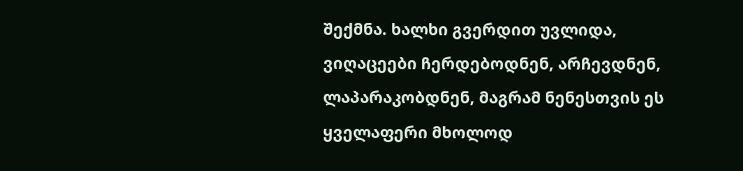შექმნა. ხალხი გვერდით უვლიდა, ვიღაცეები ჩერდებოდნენ, არჩევდნენ, ლაპარაკობდნენ, მაგრამ ნენესთვის ეს ყველაფერი მხოლოდ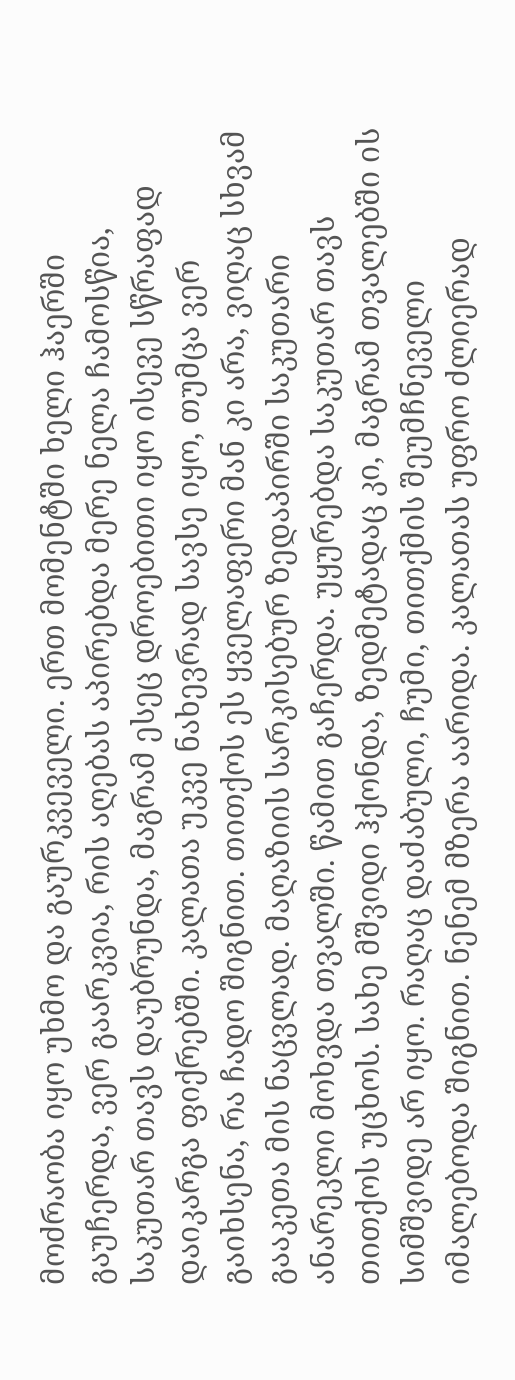მოძრაობა იყო უხმო და გაურკვეველი. ერთ მომენტში ხელი ჰაერში გაუჩერდა, ვერ გაარკვია, რის აღებას აპირებდა მერე ნელა ჩამოსწია, საკუთარ თავს დაუბრუნდა, მაგრამ ესეც დროებითი იყო ისევე სწრაფად დაიკარგა ფიქრებში. კალათა უკვე ნახევრად სავსე იყო, თუმცა ვერ გაიხსენა, რა ჩადო შიგნით. თითქოს ეს ყველაფერი მან კი არა, ვიღაც სხვამ გააკეთა მის ნაცვლად. მაღაზიის სარკისებურ ზედაპირში საკუთარი ანარეკლი მოხვდა თვალში. წამით გაჩერდა. უყურებდა საკუთარ თავს თითქოს უცხოს. სახე მშვიდი ჰქონდა, ზედმეტადაც კი, მაგრამ თვალებში ის სიმშვიდე არ იყო. რაღაც დაძაბული, ჩუმი, თითქმის შეუმჩნეველი იმალებოდა შიგნით. ნენემ მზერა აარიდა. კალათას უფრო ძლიერად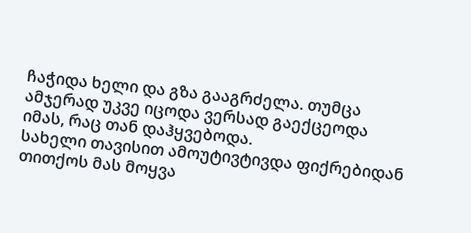ჩაჭიდა ხელი და გზა გააგრძელა. თუმცა ამჯერად უკვე იცოდა ვერსად გაექცეოდა იმას, რაც თან დაჰყვებოდა.
სახელი თავისით ამოუტივტივდა ფიქრებიდან თითქოს მას მოყვა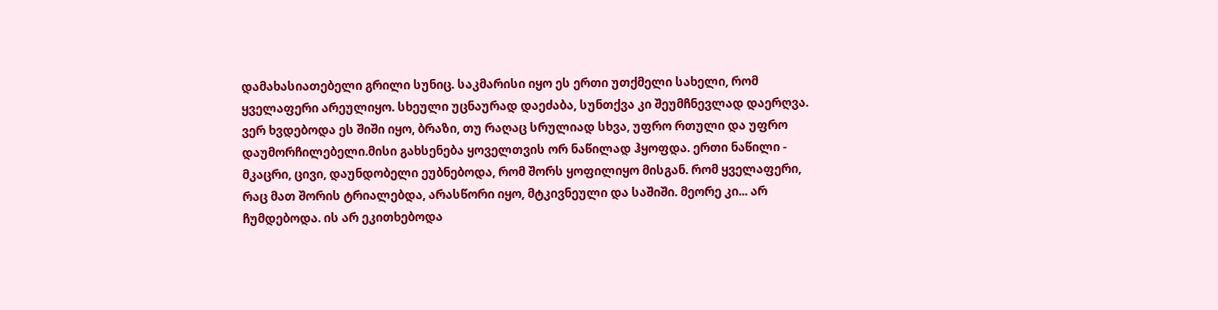დამახასიათებელი გრილი სუნიც. საკმარისი იყო ეს ერთი უთქმელი სახელი, რომ ყველაფერი არეულიყო. სხეული უცნაურად დაეძაბა, სუნთქვა კი შეუმჩნევლად დაერღვა. ვერ ხვდებოდა ეს შიში იყო, ბრაზი, თუ რაღაც სრულიად სხვა, უფრო რთული და უფრო დაუმორჩილებელი.მისი გახსენება ყოველთვის ორ ნაწილად ჰყოფდა. ერთი ნაწილი - მკაცრი, ცივი, დაუნდობელი ეუბნებოდა, რომ შორს ყოფილიყო მისგან. რომ ყველაფერი, რაც მათ შორის ტრიალებდა, არასწორი იყო, მტკივნეული და საშიში. მეორე კი... არ ჩუმდებოდა. ის არ ეკითხებოდა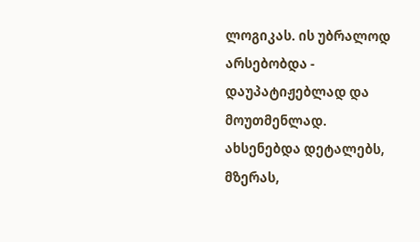ლოგიკას. ის უბრალოდ არსებობდა - დაუპატიჟებლად და მოუთმენლად. ახსენებდა დეტალებს, მზერას,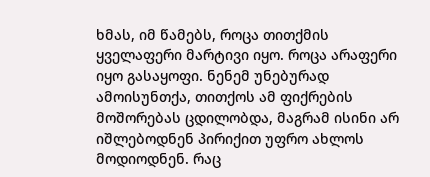ხმას, იმ წამებს, როცა თითქმის ყველაფერი მარტივი იყო. როცა არაფერი იყო გასაყოფი. ნენემ უნებურად ამოისუნთქა, თითქოს ამ ფიქრების მოშორებას ცდილობდა, მაგრამ ისინი არ იშლებოდნენ პირიქით უფრო ახლოს მოდიოდნენ. რაც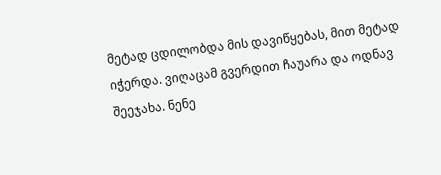მეტად ცდილობდა მის დავიწყებას, მით მეტად იჭერდა. ვიღაცამ გვერდით ჩაუარა და ოდნავ შეეჯახა. ნენე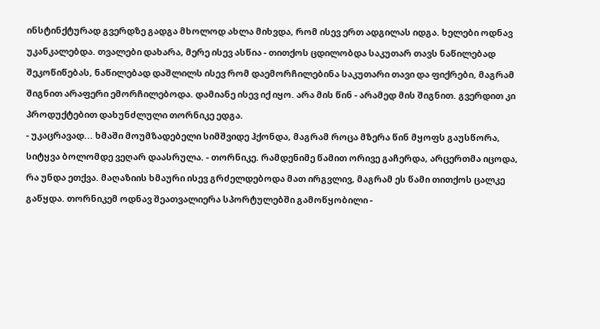ინსტინქტურად გვერდზე გადგა მხოლოდ ახლა მიხვდა, რომ ისევ ერთ ადგილას იდგა. ხელები ოდნავ უკანკალებდა. თვალები დახარა, მერე ისევ ასწია - თითქოს ცდილობდა საკუთარ თავს ნაწილებად შეკოწიწებას, ნაწილებად დაშლილს ისევ რომ დაემორჩილებინა საკუთარი თავი და ფიქრები, მაგრამ შიგნით არაფერი ემორჩილებოდა. დამიანე ისევ იქ იყო. არა მის წინ - არამედ მის შიგნით. გვერდით კი პროდუქტებით დახუნძლული თორნიკე ედგა.
- უკაცრავად... ხმაში მოუმზადებელი სიმშვიდე ჰქონდა, მაგრამ როცა მზერა წინ მყოფს გაუსწორა, სიტყვა ბოლომდე ვეღარ დაასრულა. - თორნიკე. რამდენიმე წამით ორივე გაჩერდა, არცერთმა იცოდა, რა უნდა ეთქვა. მაღაზიის ხმაური ისევ გრძელდებოდა მათ ირგვლივ, მაგრამ ეს წამი თითქოს ცალკე გაწყდა. თორნიკემ ოდნავ შეათვალიერა სპორტულებში გამოწყობილი -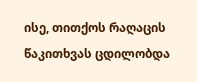ისე, თითქოს რაღაცის წაკითხვას ცდილობდა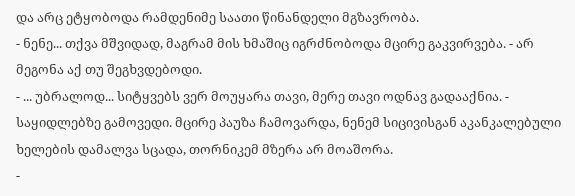და არც ეტყობოდა რამდენიმე საათი წინანდელი მგზავრობა.
- ნენე... თქვა მშვიდად, მაგრამ მის ხმაშიც იგრძნობოდა მცირე გაკვირვება. - არ მეგონა აქ თუ შეგხვდებოდი.
- ... უბრალოდ... სიტყვებს ვერ მოუყარა თავი, მერე თავი ოდნავ გადააქნია. - საყიდლებზე გამოვედი. მცირე პაუზა ჩამოვარდა, ნენემ სიცივისგან აკანკალებული ხელების დამალვა სცადა, თორნიკემ მზერა არ მოაშორა.
-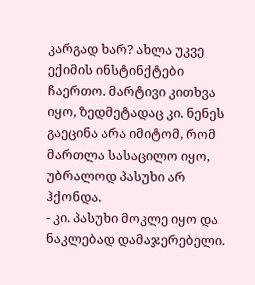კარგად ხარ? ახლა უკვე ექიმის ინსტინქტები ჩაერთო. მარტივი კითხვა იყო, ზედმეტადაც კი. ნენეს გაეცინა არა იმიტომ, რომ მართლა სასაცილო იყო, უბრალოდ პასუხი არ ჰქონდა.
- კი. პასუხი მოკლე იყო და ნაკლებად დამაჯერებელი.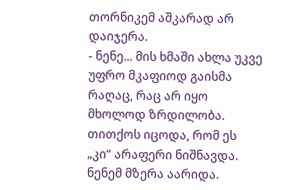თორნიკემ აშკარად არ დაიჯერა.
- ნენე... მის ხმაში ახლა უკვე უფრო მკაფიოდ გაისმა რაღაც, რაც არ იყო მხოლოდ ზრდილობა. თითქოს იცოდა, რომ ეს „კი“ არაფერი ნიშნავდა. ნენემ მზერა აარიდა.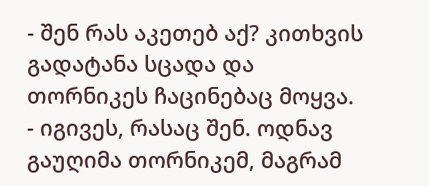- შენ რას აკეთებ აქ? კითხვის გადატანა სცადა და თორნიკეს ჩაცინებაც მოყვა.
- იგივეს, რასაც შენ. ოდნავ გაუღიმა თორნიკემ, მაგრამ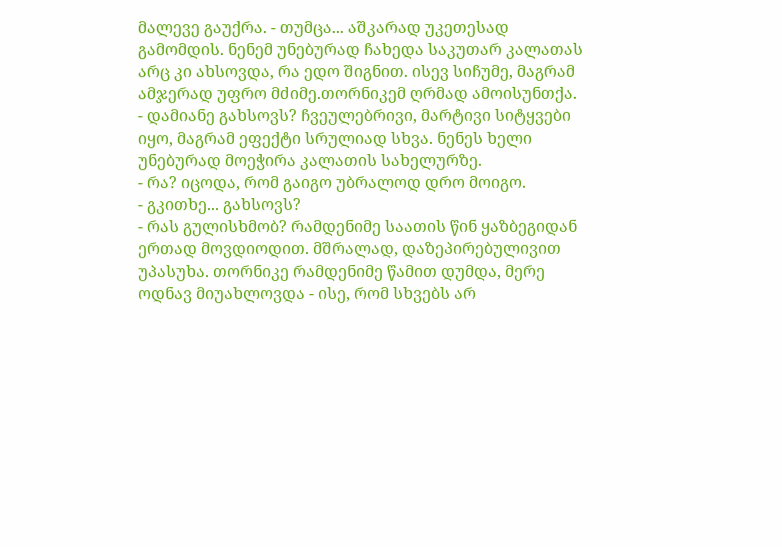მალევე გაუქრა. - თუმცა... აშკარად უკეთესად გამომდის. ნენემ უნებურად ჩახედა საკუთარ კალათას არც კი ახსოვდა, რა ედო შიგნით. ისევ სიჩუმე, მაგრამ ამჯერად უფრო მძიმე.თორნიკემ ღრმად ამოისუნთქა.
- დამიანე გახსოვს? ჩვეულებრივი, მარტივი სიტყვები იყო, მაგრამ ეფექტი სრულიად სხვა. ნენეს ხელი უნებურად მოეჭირა კალათის სახელურზე.
- რა? იცოდა, რომ გაიგო უბრალოდ დრო მოიგო.
- გკითხე... გახსოვს?
- რას გულისხმობ? რამდენიმე საათის წინ ყაზბეგიდან ერთად მოვდიოდით. მშრალად, დაზეპირებულივით უპასუხა. თორნიკე რამდენიმე წამით დუმდა, მერე ოდნავ მიუახლოვდა - ისე, რომ სხვებს არ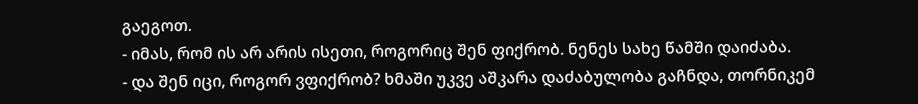გაეგოთ.
- იმას, რომ ის არ არის ისეთი, როგორიც შენ ფიქრობ. ნენეს სახე წამში დაიძაბა.
- და შენ იცი, როგორ ვფიქრობ? ხმაში უკვე აშკარა დაძაბულობა გაჩნდა, თორნიკემ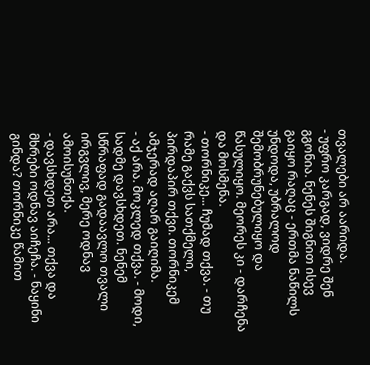თვალები არ აარიდა.
- უფრო კარგად, ვიდრე შენ გგონია. ნენეს შიგნით ისევ გაიყო რაღაც - ერთმა ნაწილს უნდოდა, უბრალოდ შემობრუნებულიყო და წასულიყო. მეორეს კი - დარჩენა და მოსმენა.
- თორნიკე... ჩუმად თქვა. - თუ რამე გაქვს სათქმელი, პირდაპირ თქვი. თორნიკემ ამჯერად აღარ გაიღიმა.
- აქ არა. მოკლედ თქვა. - მოდი, სადმე დავსხდეთ. ნენემ სწრაფად გადაავლო თვალი ირგვლივ, მერე ოდნავ ამოისუნთქა.
- დავსხდეთ არა... თქვა და მხრები ოდნავ აიჩეჩა. - ნაყინი გინდა? თორნიკე წამით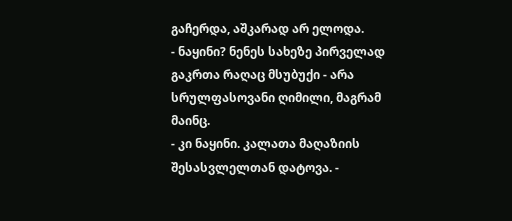გაჩერდა, აშკარად არ ელოდა.
- ნაყინი? ნენეს სახეზე პირველად გაკრთა რაღაც მსუბუქი - არა სრულფასოვანი ღიმილი, მაგრამ მაინც.
- კი ნაყინი. კალათა მაღაზიის შესასვლელთან დატოვა. -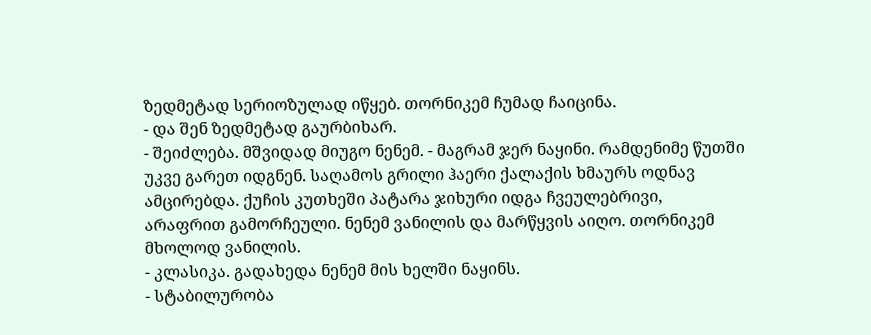ზედმეტად სერიოზულად იწყებ. თორნიკემ ჩუმად ჩაიცინა.
- და შენ ზედმეტად გაურბიხარ.
- შეიძლება. მშვიდად მიუგო ნენემ. - მაგრამ ჯერ ნაყინი. რამდენიმე წუთში უკვე გარეთ იდგნენ. საღამოს გრილი ჰაერი ქალაქის ხმაურს ოდნავ ამცირებდა. ქუჩის კუთხეში პატარა ჯიხური იდგა ჩვეულებრივი, არაფრით გამორჩეული. ნენემ ვანილის და მარწყვის აიღო. თორნიკემ მხოლოდ ვანილის.
- კლასიკა. გადახედა ნენემ მის ხელში ნაყინს.
- სტაბილურობა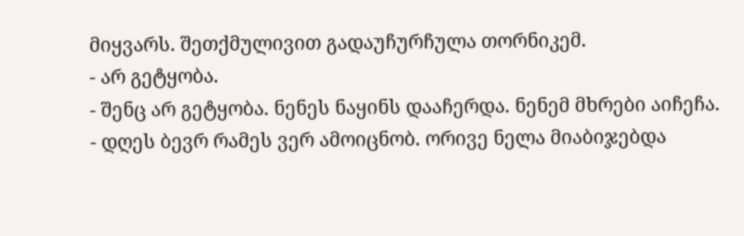მიყვარს. შეთქმულივით გადაუჩურჩულა თორნიკემ.
- არ გეტყობა.
- შენც არ გეტყობა. ნენეს ნაყინს დააჩერდა. ნენემ მხრები აიჩეჩა.
- დღეს ბევრ რამეს ვერ ამოიცნობ. ორივე ნელა მიაბიჯებდა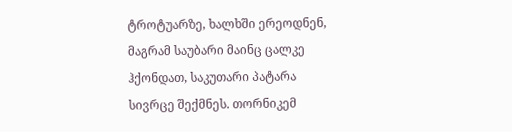ტროტუარზე, ხალხში ერეოდნენ, მაგრამ საუბარი მაინც ცალკე ჰქონდათ, საკუთარი პატარა სივრცე შექმნეს. თორნიკემ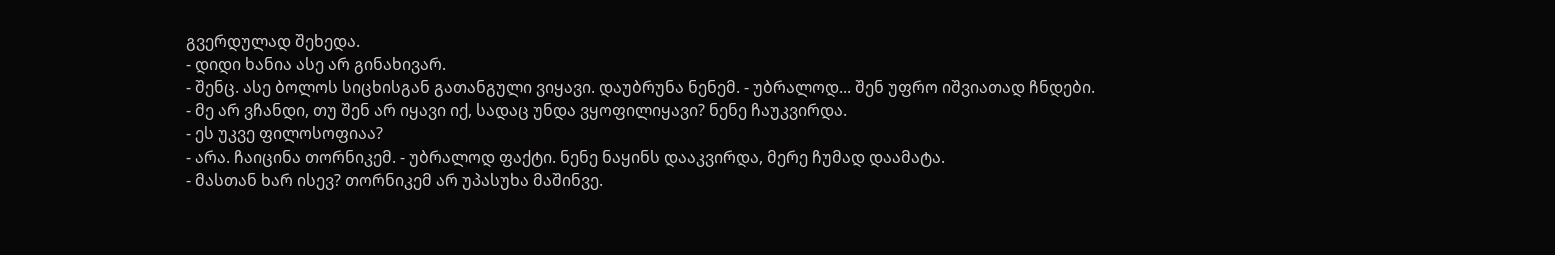გვერდულად შეხედა.
- დიდი ხანია ასე არ გინახივარ.
- შენც. ასე ბოლოს სიცხისგან გათანგული ვიყავი. დაუბრუნა ნენემ. - უბრალოდ... შენ უფრო იშვიათად ჩნდები.
- მე არ ვჩანდი, თუ შენ არ იყავი იქ, სადაც უნდა ვყოფილიყავი? ნენე ჩაუკვირდა.
- ეს უკვე ფილოსოფიაა?
- არა. ჩაიცინა თორნიკემ. - უბრალოდ ფაქტი. ნენე ნაყინს დააკვირდა, მერე ჩუმად დაამატა.
- მასთან ხარ ისევ? თორნიკემ არ უპასუხა მაშინვე.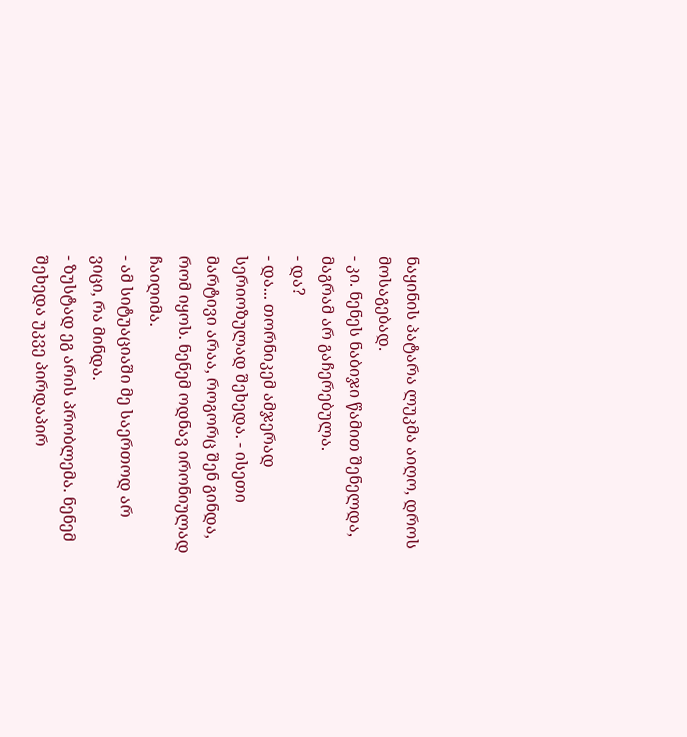ნაყინის პატარა ლუკმა აიღო, დროს მოსაგებად.
- კი. ნენეს ნაბიჯი წამით შენელდა, მაგრამ არ გაჩერებულა.
- და?
- და... თორნიკემ ამჯერად სერიოზულად შეხედა. - ისეთი მარტივი არაა, როგორც შენ გინდა, რომ იყოს. ნენემ ოდნავ ირონიულად ჩაიღიმა.
- ამ სიტუაციაში მე საერთოდ არ ვიცი, რა მინდა.
- ზუსტად ეგ არის პრობლემა. ნენემ შეხედა უკვე პირდაპირ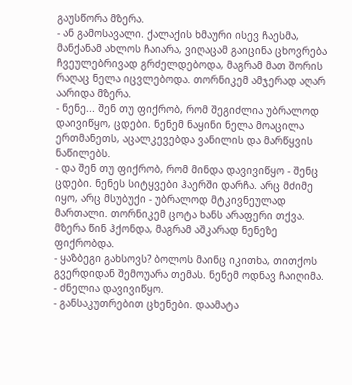გაუსწორა მზერა.
- ან გამოსავალი. ქალაქის ხმაური ისევ ჩაესმა, მანქანამ ახლოს ჩაიარა, ვიღაცამ გაიცინა ცხოვრება ჩვეულებრივად გრძელდებოდა, მაგრამ მათ შორის რაღაც ნელა იცვლებოდა. თორნიკემ ამჯერად აღარ აარიდა მზერა.
- ნენე... შენ თუ ფიქრობ, რომ შეგიძლია უბრალოდ დაივიწყო, ცდები. ნენემ ნაყინი ნელა მოაცილა ერთმანეთს, აცალკევებდა ვანილის და მარწყვის ნაწილებს.
- და შენ თუ ფიქრობ, რომ მინდა დავივიწყო - შენც ცდები. ნენეს სიტყვები ჰაერში დარჩა. არც მძიმე იყო, არც მსუბუქი - უბრალოდ მტკივნეულად მართალი. თორნიკემ ცოტა ხანს არაფერი თქვა. მზერა წინ ჰქონდა, მაგრამ აშკარად ნენეზე ფიქრობდა.
- ყაზბეგი გახსოვს? ბოლოს მაინც იკითხა, თითქოს გვერდიდან შემოუარა თემას. ნენემ ოდნავ ჩაიღიმა.
- ძნელია დავივიწყო.
- განსაკუთრებით ცხენები. დაამატა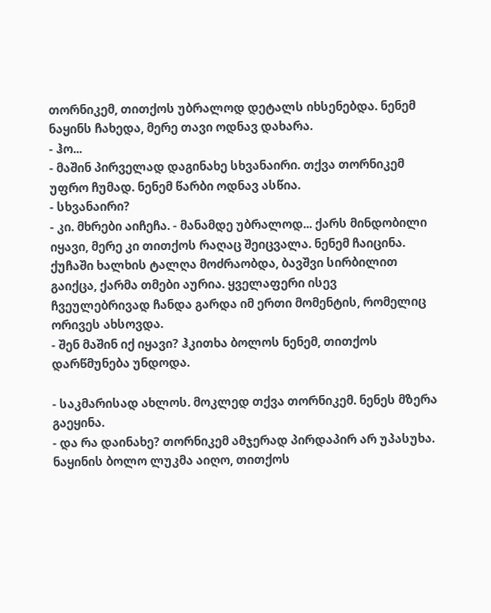თორნიკემ, თითქოს უბრალოდ დეტალს იხსენებდა. ნენემ ნაყინს ჩახედა, მერე თავი ოდნავ დახარა.
- ჰო...
- მაშინ პირველად დაგინახე სხვანაირი. თქვა თორნიკემ უფრო ჩუმად. ნენემ წარბი ოდნავ ასწია.
- სხვანაირი?
- კი. მხრები აიჩეჩა. - მანამდე უბრალოდ... ქარს მინდობილი იყავი, მერე კი თითქოს რაღაც შეიცვალა. ნენემ ჩაიცინა. ქუჩაში ხალხის ტალღა მოძრაობდა, ბავშვი სირბილით გაიქცა, ქარმა თმები აურია. ყველაფერი ისევ ჩვეულებრივად ჩანდა გარდა იმ ერთი მომენტის, რომელიც ორივეს ახსოვდა.
- შენ მაშინ იქ იყავი? ჰკითხა ბოლოს ნენემ, თითქოს დარწმუნება უნდოდა.

- საკმარისად ახლოს. მოკლედ თქვა თორნიკემ. ნენეს მზერა გაეყინა.
- და რა დაინახე? თორნიკემ ამჯერად პირდაპირ არ უპასუხა. ნაყინის ბოლო ლუკმა აიღო, თითქოს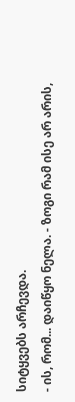სიტყვებს არჩევდა.
- ის, რომ... დაიწყო ნელა. - ზოგი რამ ისე არ არის,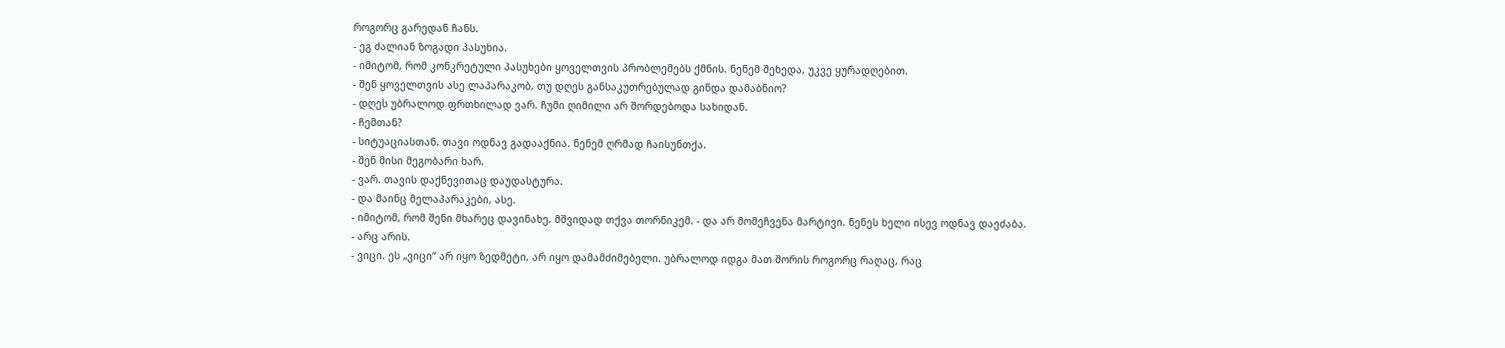როგორც გარედან ჩანს.
- ეგ ძალიან ზოგადი პასუხია.
- იმიტომ, რომ კონკრეტული პასუხები ყოველთვის პრობლემებს ქმნის. ნენემ შეხედა, უკვე ყურადღებით.
- შენ ყოველთვის ასე ლაპარაკობ, თუ დღეს განსაკუთრებულად გინდა დამაბნიო?
- დღეს უბრალოდ ფრთხილად ვარ. ჩუმი ღიმილი არ შორდებოდა სახიდან.
- ჩემთან?
- სიტუაციასთან. თავი ოდნავ გადააქნია. ნენემ ღრმად ჩაისუნთქა.
- შენ მისი მეგობარი ხარ.
- ვარ. თავის დაქნევითაც დაუდასტურა.
- და მაინც მელაპარაკები, ასე.
- იმიტომ, რომ შენი მხარეც დავინახე. მშვიდად თქვა თორნიკემ. - და არ მომეჩვენა მარტივი. ნენეს ხელი ისევ ოდნავ დაეძაბა.
- არც არის.
- ვიცი. ეს „ვიცი“ არ იყო ზედმეტი, არ იყო დამამძიმებელი. უბრალოდ იდგა მათ შორის როგორც რაღაც, რაც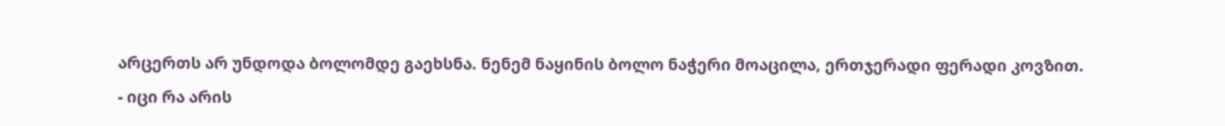არცერთს არ უნდოდა ბოლომდე გაეხსნა. ნენემ ნაყინის ბოლო ნაჭერი მოაცილა, ერთჯერადი ფერადი კოვზით.
- იცი რა არის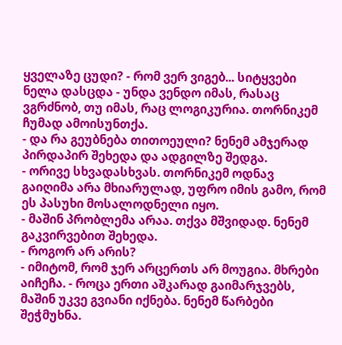ყველაზე ცუდი? - რომ ვერ ვიგებ... სიტყვები ნელა დასცდა - უნდა ვენდო იმას, რასაც ვგრძნობ, თუ იმას, რაც ლოგიკურია. თორნიკემ ჩუმად ამოისუნთქა.
- და რა გეუბნება თითოეული? ნენემ ამჯერად პირდაპირ შეხედა და ადგილზე შედგა.
- ორივე სხვადასხვას. თორნიკემ ოდნავ გაიღიმა არა მხიარულად, უფრო იმის გამო, რომ ეს პასუხი მოსალოდნელი იყო.
- მაშინ პრობლემა არაა. თქვა მშვიდად. ნენემ გაკვირვებით შეხედა.
- როგორ არ არის?
- იმიტომ, რომ ჯერ არცერთს არ მოუგია. მხრები აიჩეჩა. - როცა ერთი აშკარად გაიმარჯვებს, მაშინ უკვე გვიანი იქნება. ნენემ წარბები შეჭმუხნა.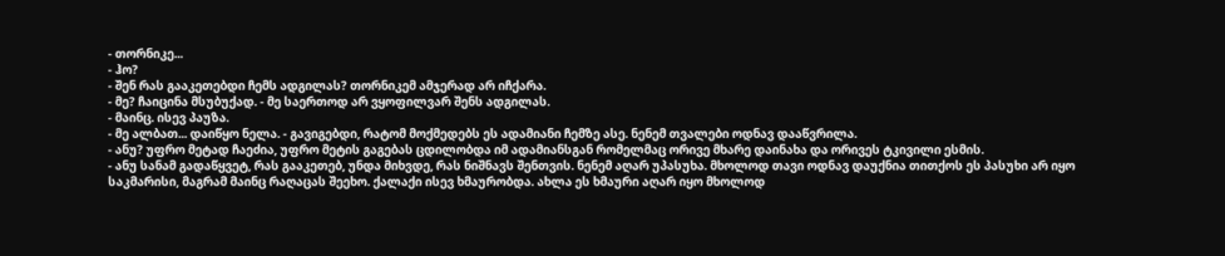- თორნიკე...
- ჰო?
- შენ რას გააკეთებდი ჩემს ადგილას? თორნიკემ ამჯერად არ იჩქარა.
- მე? ჩაიცინა მსუბუქად. - მე საერთოდ არ ვყოფილვარ შენს ადგილას.
- მაინც. ისევ პაუზა.
- მე ალბათ... დაიწყო ნელა. - გავიგებდი, რატომ მოქმედებს ეს ადამიანი ჩემზე ასე. ნენემ თვალები ოდნავ დააწვრილა.
- ანუ? უფრო მეტად ჩაეძია, უფრო მეტის გაგებას ცდილობდა იმ ადამიანსგან რომელმაც ორივე მხარე დაინახა და ორივეს ტკივილი ესმის.
- ანუ სანამ გადაწყვეტ, რას გააკეთებ, უნდა მიხვდე, რას ნიშნავს შენთვის. ნენემ აღარ უპასუხა. მხოლოდ თავი ოდნავ დაუქნია თითქოს ეს პასუხი არ იყო საკმარისი, მაგრამ მაინც რაღაცას შეეხო. ქალაქი ისევ ხმაურობდა. ახლა ეს ხმაური აღარ იყო მხოლოდ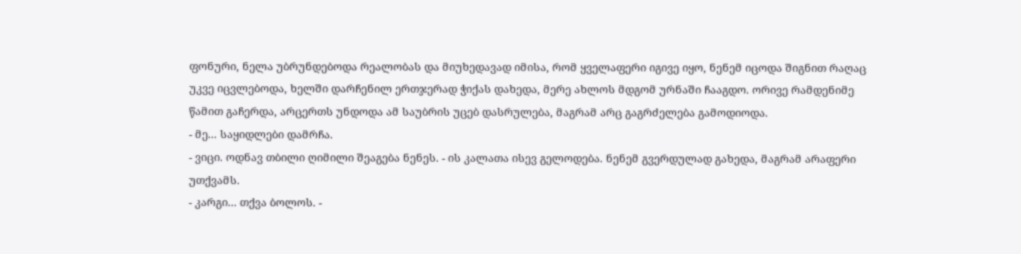ფონური, ნელა უბრუნდებოდა რეალობას და მიუხედავად იმისა, რომ ყველაფერი იგივე იყო, ნენემ იცოდა შიგნით რაღაც უკვე იცვლებოდა, ხელში დარჩენილ ერთჯერად ჭიქას დახედა, მერე ახლოს მდგომ ურნაში ჩააგდო. ორივე რამდენიმე წამით გაჩერდა, არცერთს უნდოდა ამ საუბრის უცებ დასრულება, მაგრამ არც გაგრძელება გამოდიოდა.
- მე... საყიდლები დამრჩა.
- ვიცი. ოდნავ თბილი ღიმილი შეაგება ნენეს. - ის კალათა ისევ გელოდება. ნენემ გვერდულად გახედა, მაგრამ არაფერი უთქვამს.
- კარგი... თქვა ბოლოს. -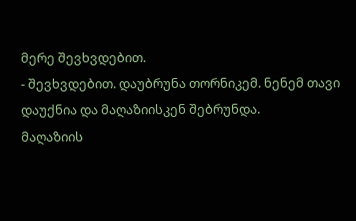მერე შევხვდებით.
- შევხვდებით. დაუბრუნა თორნიკემ. ნენემ თავი დაუქნია და მაღაზიისკენ შებრუნდა.
მაღაზიის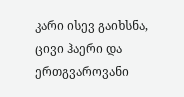კარი ისევ გაიხსნა, ცივი ჰაერი და ერთგვაროვანი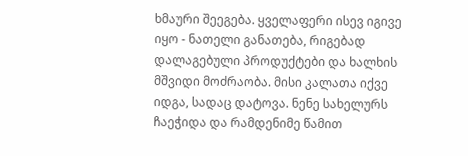ხმაური შეეგება. ყველაფერი ისევ იგივე იყო - ნათელი განათება, რიგებად დალაგებული პროდუქტები და ხალხის მშვიდი მოძრაობა. მისი კალათა იქვე იდგა, სადაც დატოვა. ნენე სახელურს ჩაეჭიდა და რამდენიმე წამით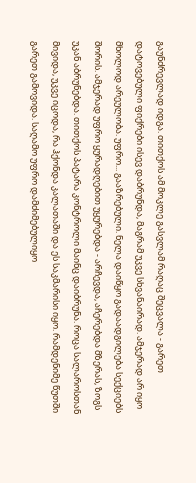გაუნძრევლად იდგა. თითქოს ამ მოკლე გასვლამ რაღაც შეცვალა - გარეთ დატოვებული ფიქრები ისევ დაბრუნდა, მაგრამ უკვე სხვანაირად. ამჯერად არ იყო მხოლოდ არეულობა. უფრო... გააზრებული. ნელა დაიწყო გადაადგილება სექციებს შორის. ამჯერად უფრო ყურადღებით უყურებდა - არჩევდა, აჩერებდა მზერას, ზოგს უკან აბრუნებდა. თითქოს პატარა კონტროლი მაინც დაიბრუნა. როცა სალაროსთან მივიდა, უკვე იცოდა, რა ჰქონდა კალათაში და ეს საკმარისი იყო. რამდენიმე წუთში გარეთ გამოვიდა. საღამო უფრო დამძიმებულიყო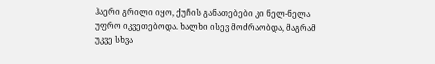ჰაერი გრილი იყო, ქუჩის განათებები კი ნელ-ნელა უფრო იკვეთებოდა. ხალხი ისევ მოძრაობდა, მაგრამ უკვე სხვა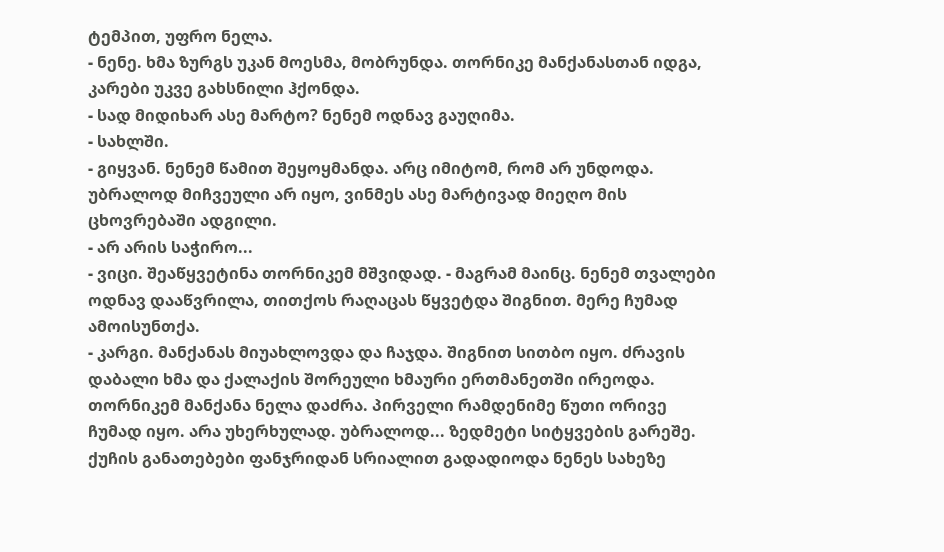ტემპით, უფრო ნელა.
- ნენე. ხმა ზურგს უკან მოესმა, მობრუნდა. თორნიკე მანქანასთან იდგა, კარები უკვე გახსნილი ჰქონდა.
- სად მიდიხარ ასე მარტო? ნენემ ოდნავ გაუღიმა.
- სახლში.
- გიყვან. ნენემ წამით შეყოყმანდა. არც იმიტომ, რომ არ უნდოდა. უბრალოდ მიჩვეული არ იყო, ვინმეს ასე მარტივად მიეღო მის ცხოვრებაში ადგილი.
- არ არის საჭირო...
- ვიცი. შეაწყვეტინა თორნიკემ მშვიდად. - მაგრამ მაინც. ნენემ თვალები ოდნავ დააწვრილა, თითქოს რაღაცას წყვეტდა შიგნით. მერე ჩუმად ამოისუნთქა.
- კარგი. მანქანას მიუახლოვდა და ჩაჯდა. შიგნით სითბო იყო. ძრავის დაბალი ხმა და ქალაქის შორეული ხმაური ერთმანეთში ირეოდა. თორნიკემ მანქანა ნელა დაძრა. პირველი რამდენიმე წუთი ორივე ჩუმად იყო. არა უხერხულად. უბრალოდ... ზედმეტი სიტყვების გარეშე. ქუჩის განათებები ფანჯრიდან სრიალით გადადიოდა ნენეს სახეზე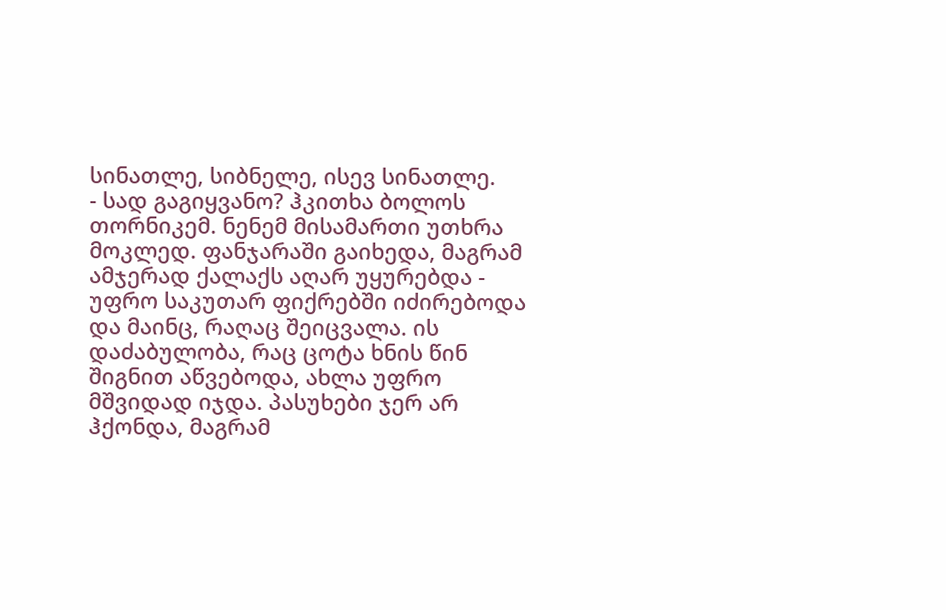სინათლე, სიბნელე, ისევ სინათლე.
- სად გაგიყვანო? ჰკითხა ბოლოს თორნიკემ. ნენემ მისამართი უთხრა მოკლედ. ფანჯარაში გაიხედა, მაგრამ ამჯერად ქალაქს აღარ უყურებდა - უფრო საკუთარ ფიქრებში იძირებოდა და მაინც, რაღაც შეიცვალა. ის დაძაბულობა, რაც ცოტა ხნის წინ შიგნით აწვებოდა, ახლა უფრო მშვიდად იჯდა. პასუხები ჯერ არ ჰქონდა, მაგრამ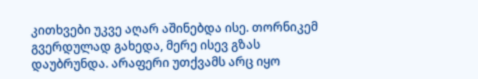კითხვები უკვე აღარ აშინებდა ისე. თორნიკემ გვერდულად გახედა, მერე ისევ გზას დაუბრუნდა. არაფერი უთქვამს არც იყო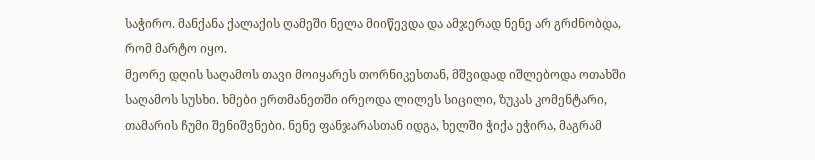საჭირო. მანქანა ქალაქის ღამეში ნელა მიიწევდა და ამჯერად ნენე არ გრძნობდა, რომ მარტო იყო.
მეორე დღის საღამოს თავი მოიყარეს თორნიკესთან, მშვიდად იშლებოდა ოთახში საღამოს სუსხი. ხმები ერთმანეთში ირეოდა ლილეს სიცილი, ზუკას კომენტარი, თამარის ჩუმი შენიშვნები. ნენე ფანჯარასთან იდგა, ხელში ჭიქა ეჭირა, მაგრამ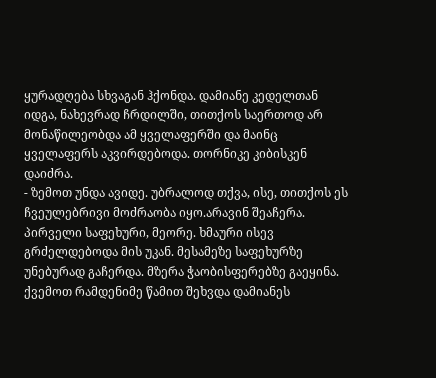ყურადღება სხვაგან ჰქონდა. დამიანე კედელთან იდგა, ნახევრად ჩრდილში, თითქოს საერთოდ არ მონაწილეობდა ამ ყველაფერში და მაინც ყველაფერს აკვირდებოდა. თორნიკე კიბისკენ დაიძრა.
- ზემოთ უნდა ავიდე. უბრალოდ თქვა, ისე, თითქოს ეს ჩვეულებრივი მოძრაობა იყო.არავინ შეაჩერა. პირველი საფეხური, მეორე. ხმაური ისევ გრძელდებოდა მის უკან. მესამეზე საფეხურზე უნებურად გაჩერდა. მზერა ჭაობისფერებზე გაეყინა. ქვემოთ რამდენიმე წამით შეხვდა დამიანეს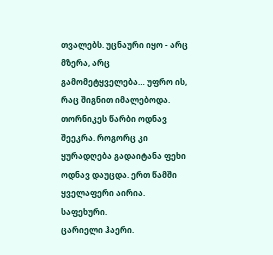თვალებს. უცნაური იყო - არც მზერა, არც გამომეტყველება… უფრო ის, რაც შიგნით იმალებოდა. თორნიკეს წარბი ოდნავ შეეკრა. როგორც კი ყურადღება გადაიტანა ფეხი ოდნავ დაუცდა. ერთ წამში ყველაფერი აირია.
საფეხური.
ცარიელი ჰაერი.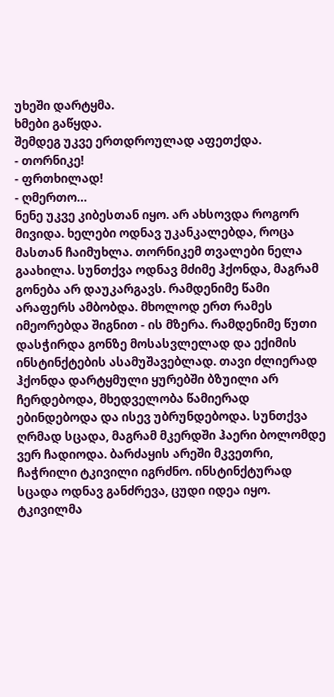უხეში დარტყმა.
ხმები გაწყდა.
შემდეგ უკვე ერთდროულად აფეთქდა.
- თორნიკე!
- ფრთხილად!
- ღმერთო…
ნენე უკვე კიბესთან იყო. არ ახსოვდა როგორ მივიდა. ხელები ოდნავ უკანკალებდა, როცა მასთან ჩაიმუხლა. თორნიკემ თვალები ნელა გაახილა. სუნთქვა ოდნავ მძიმე ჰქონდა, მაგრამ გონება არ დაუკარგავს. რამდენიმე წამი არაფერს ამბობდა. მხოლოდ ერთ რამეს იმეორებდა შიგნით - ის მზერა. რამდენიმე წუთი დასჭირდა გონზე მოსასვლელად და ექიმის ინსტინქტების ასამუშავებლად. თავი ძლიერად ჰქონდა დარტყმული ყურებში ბზუილი არ ჩერდებოდა, მხედველობა წამიერად ებინდებოდა და ისევ უბრუნდებოდა. სუნთქვა ღრმად სცადა, მაგრამ მკერდში ჰაერი ბოლომდე ვერ ჩადიოდა. ბარძაყის არეში მკვეთრი, ჩაჭრილი ტკივილი იგრძნო. ინსტინქტურად სცადა ოდნავ განძრევა, ცუდი იდეა იყო. ტკივილმა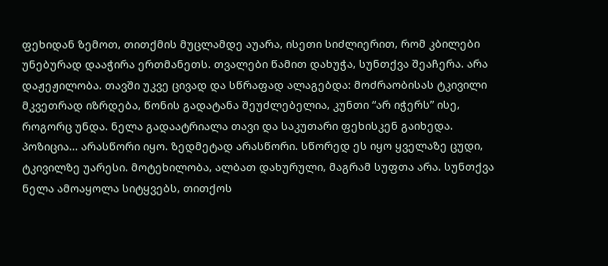ფეხიდან ზემოთ, თითქმის მუცლამდე აუარა, ისეთი სიძლიერით, რომ კბილები უნებურად დააჭირა ერთმანეთს. თვალები წამით დახუჭა, სუნთქვა შეაჩერა. არა დაჟეჟილობა. თავში უკვე ცივად და სწრაფად ალაგებდა: მოძრაობისას ტკივილი მკვეთრად იზრდება, წონის გადატანა შეუძლებელია, კუნთი “არ იჭერს” ისე, როგორც უნდა. ნელა გადაატრიალა თავი და საკუთარი ფეხისკენ გაიხედა. პოზიცია… არასწორი იყო. ზედმეტად არასწორი. სწორედ ეს იყო ყველაზე ცუდი, ტკივილზე უარესი. მოტეხილობა, ალბათ დახურული, მაგრამ სუფთა არა. სუნთქვა ნელა ამოაყოლა სიტყვებს, თითქოს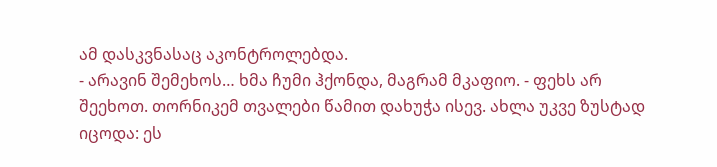ამ დასკვნასაც აკონტროლებდა.
- არავინ შემეხოს… ხმა ჩუმი ჰქონდა, მაგრამ მკაფიო. - ფეხს არ შეეხოთ. თორნიკემ თვალები წამით დახუჭა ისევ. ახლა უკვე ზუსტად იცოდა: ეს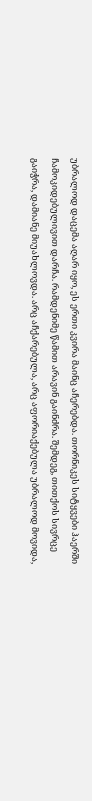უბრალოდ დაცემა აღარ იყო, ეს ერთი კვირა მაინც აჩერებდა. თორნიკეს სიტყვები ჰაერში ჩამოკიდებულივით დარჩა. რამდენიმე წამით არავინ გაინძრა. შემდეგ, თითქოს სივრცე გაიჭრა, დამიანე მიუახლოვდა. არც აჩქარებულა, არც აფორიაქებულა უბრალოდ მოვიდა,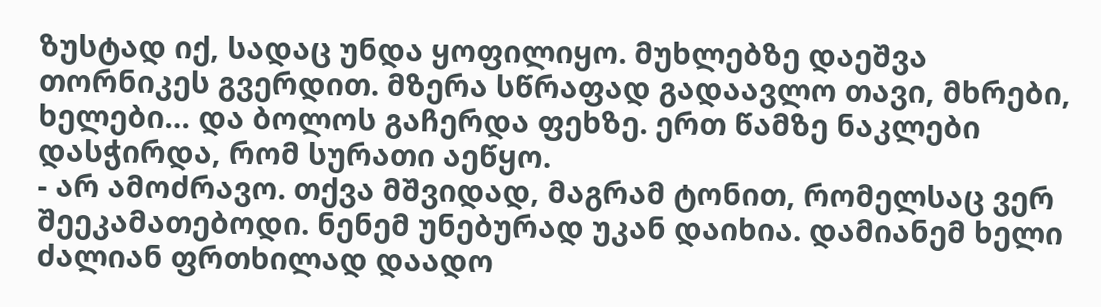ზუსტად იქ, სადაც უნდა ყოფილიყო. მუხლებზე დაეშვა თორნიკეს გვერდით. მზერა სწრაფად გადაავლო თავი, მხრები, ხელები… და ბოლოს გაჩერდა ფეხზე. ერთ წამზე ნაკლები დასჭირდა, რომ სურათი აეწყო.
- არ ამოძრავო. თქვა მშვიდად, მაგრამ ტონით, რომელსაც ვერ შეეკამათებოდი. ნენემ უნებურად უკან დაიხია. დამიანემ ხელი ძალიან ფრთხილად დაადო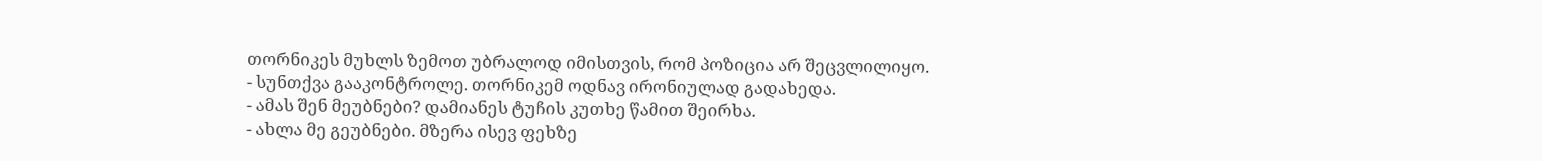თორნიკეს მუხლს ზემოთ უბრალოდ იმისთვის, რომ პოზიცია არ შეცვლილიყო.
- სუნთქვა გააკონტროლე. თორნიკემ ოდნავ ირონიულად გადახედა.
- ამას შენ მეუბნები? დამიანეს ტუჩის კუთხე წამით შეირხა.
- ახლა მე გეუბნები. მზერა ისევ ფეხზე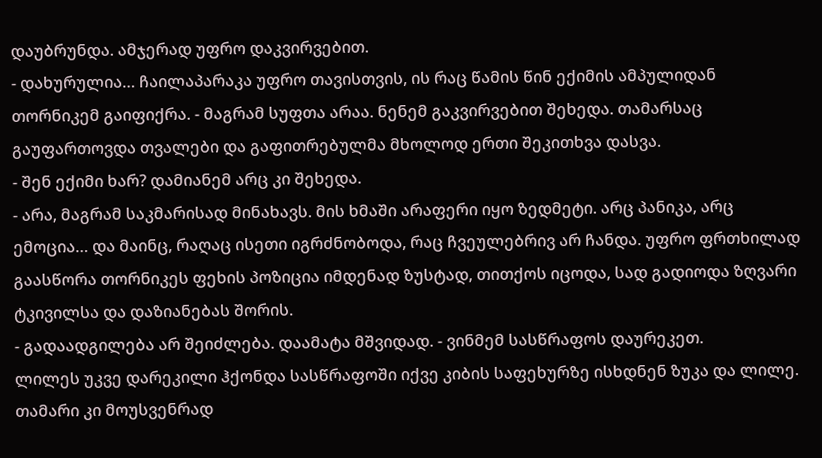დაუბრუნდა. ამჯერად უფრო დაკვირვებით.
- დახურულია… ჩაილაპარაკა უფრო თავისთვის, ის რაც წამის წინ ექიმის ამპულიდან თორნიკემ გაიფიქრა. - მაგრამ სუფთა არაა. ნენემ გაკვირვებით შეხედა. თამარსაც გაუფართოვდა თვალები და გაფითრებულმა მხოლოდ ერთი შეკითხვა დასვა.
- შენ ექიმი ხარ? დამიანემ არც კი შეხედა.
- არა, მაგრამ საკმარისად მინახავს. მის ხმაში არაფერი იყო ზედმეტი. არც პანიკა, არც ემოცია… და მაინც, რაღაც ისეთი იგრძნობოდა, რაც ჩვეულებრივ არ ჩანდა. უფრო ფრთხილად გაასწორა თორნიკეს ფეხის პოზიცია იმდენად ზუსტად, თითქოს იცოდა, სად გადიოდა ზღვარი ტკივილსა და დაზიანებას შორის.
- გადაადგილება არ შეიძლება. დაამატა მშვიდად. - ვინმემ სასწრაფოს დაურეკეთ.
ლილეს უკვე დარეკილი ჰქონდა სასწრაფოში იქვე კიბის საფეხურზე ისხდნენ ზუკა და ლილე. თამარი კი მოუსვენრად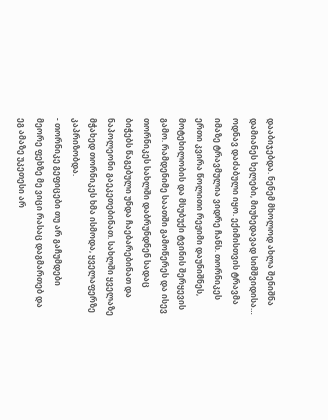დააბიჯებდა. ნენემ მხოლოდ ახლა შენიშნა დამიანეს ხელები, მიუხედავად სიმშვიდისა… ოდნავ დაძაბული იყო. ექიმისთვის ტრავმა იმაზე ტრავმულია ვიდრე ჩანს. თორნიკეს ერთი კვირა წოლითი რეჟიმი დაუნიშნეს, მოტეხილობის და მსუბუქი ტვინის შერყევის გამო. რამდენიმე საათში გამოწერეს და ისევ თორნიკეს სახლში დაბრუნდნენ სადაც ბიჭებს წაგებული უნდა ჩაებარებინათ და ნაპოლეონი გაეკეთებინათ. სახლში ყველაზე მჭახედ თორნიკეს ხმა ისმოდა, ყველაფერზე კაპრიზობდა.
- თორნიკე გეფიცები თუ არ გაჩუმდები მეორე ფეხზე მე ვიცი რასაც დაგმართებ და ეგ ამაზე უკეთესი არ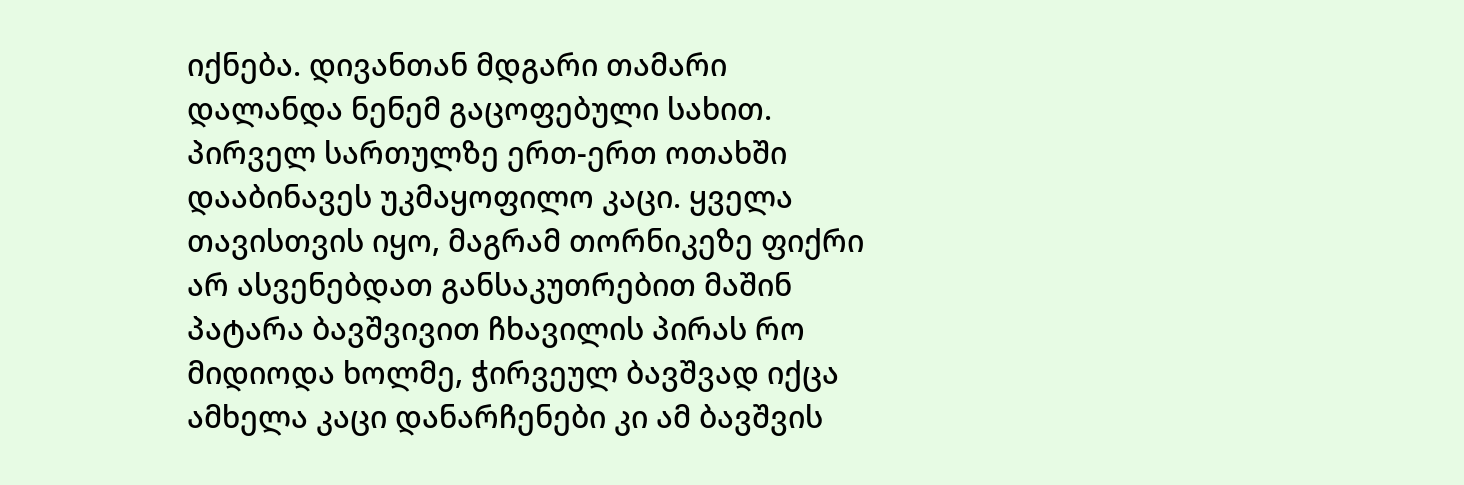იქნება. დივანთან მდგარი თამარი დალანდა ნენემ გაცოფებული სახით. პირველ სართულზე ერთ-ერთ ოთახში დააბინავეს უკმაყოფილო კაცი. ყველა თავისთვის იყო, მაგრამ თორნიკეზე ფიქრი არ ასვენებდათ განსაკუთრებით მაშინ პატარა ბავშვივით ჩხავილის პირას რო მიდიოდა ხოლმე, ჭირვეულ ბავშვად იქცა ამხელა კაცი დანარჩენები კი ამ ბავშვის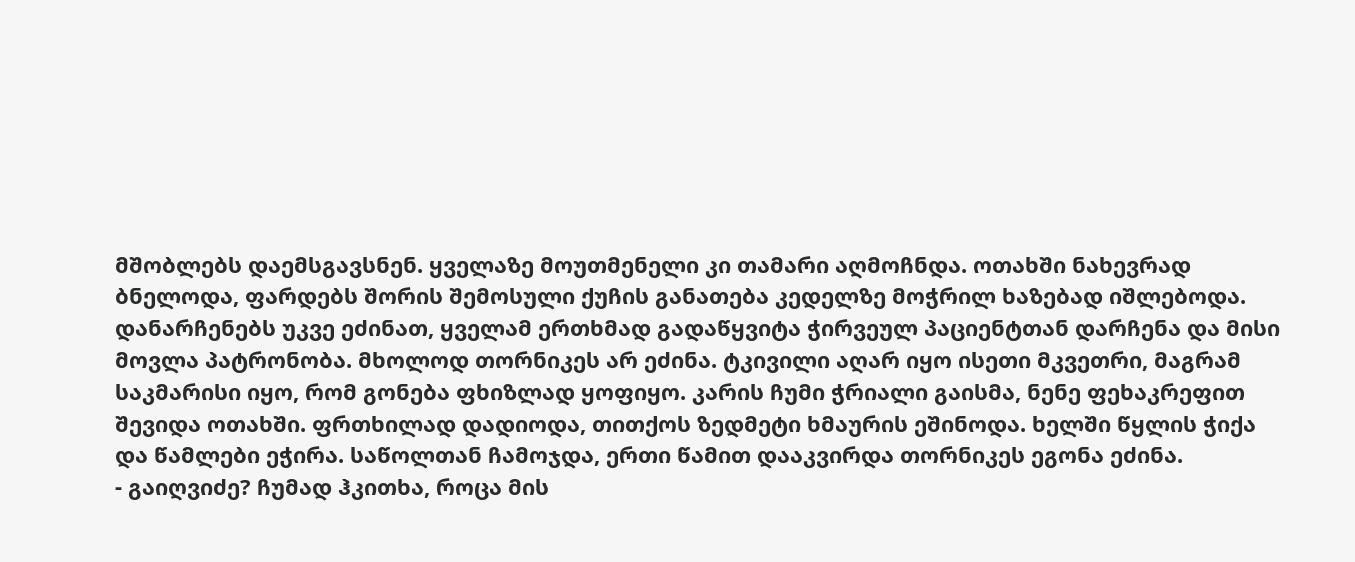მშობლებს დაემსგავსნენ. ყველაზე მოუთმენელი კი თამარი აღმოჩნდა. ოთახში ნახევრად ბნელოდა, ფარდებს შორის შემოსული ქუჩის განათება კედელზე მოჭრილ ხაზებად იშლებოდა. დანარჩენებს უკვე ეძინათ, ყველამ ერთხმად გადაწყვიტა ჭირვეულ პაციენტთან დარჩენა და მისი მოვლა პატრონობა. მხოლოდ თორნიკეს არ ეძინა. ტკივილი აღარ იყო ისეთი მკვეთრი, მაგრამ საკმარისი იყო, რომ გონება ფხიზლად ყოფიყო. კარის ჩუმი ჭრიალი გაისმა, ნენე ფეხაკრეფით შევიდა ოთახში. ფრთხილად დადიოდა, თითქოს ზედმეტი ხმაურის ეშინოდა. ხელში წყლის ჭიქა და წამლები ეჭირა. საწოლთან ჩამოჯდა, ერთი წამით დააკვირდა თორნიკეს ეგონა ეძინა.
- გაიღვიძე? ჩუმად ჰკითხა, როცა მის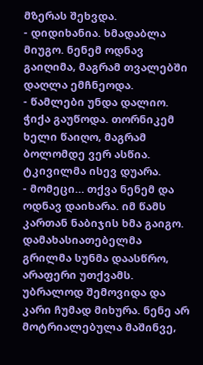მზერას შეხვდა.
- დიდიხანია. ხმადაბლა მიუგო. ნენემ ოდნავ გაიღიმა, მაგრამ თვალებში დაღლა ემჩნეოდა.
- წამლები უნდა დალიო. ჭიქა გაუწოდა. თორნიკემ ხელი წაიღო, მაგრამ ბოლომდე ვერ ასწია. ტკივილმა ისევ დუარა.
- მომეცი… თქვა ნენემ და ოდნავ დაიხარა. იმ წამს კართან ნაბიჯის ხმა გაიგო. დამახასიათებელმა გრილმა სუნმა დაასწრო, არაფერი უთქვამს. უბრალოდ შემოვიდა და კარი ჩუმად მიხურა. ნენე არ მოტრიალებულა მაშინვე,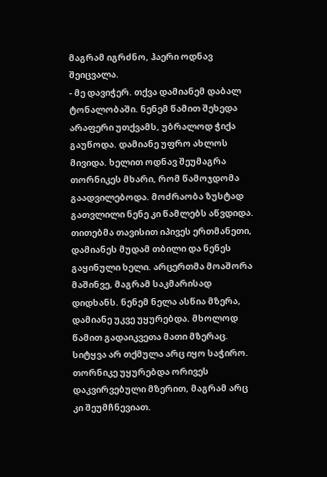მაგრამ იგრძნო, ჰაერი ოდნავ შეიცვალა.
- მე დავიჭერ. თქვა დამიანემ დაბალ ტონალობაში. ნენემ წამით შეხედა არაფერი უთქვამს, უბრალოდ ჭიქა გაუწოდა. დამიანე უფრო ახლოს მივიდა. ხელით ოდნავ შეუმაგრა თორნიკეს მხარი, რომ წამოჯდომა გაადვილებოდა. მოძრაობა ზუსტად გათვლილი ნენე კი წამლებს აწვდიდა. თითებმა თავისით იპივეს ერთმანეთი, დამიანეს მუდამ თბილი და ნენეს გაყინული ხელი. არცერთმა მოაშორა მაშინვე, მაგრამ საკმარისად დიდხანს. ნენემ ნელა ასწია მზერა, დამიანე უკვე უყურებდა. მხოლოდ წამით გადაიკვეთა მათი მზერაც. სიტყვა არ თქმულა არც იყო საჭირო. თორნიკე უყურებდა ორივეს დაკვირვებული მზერით, მაგრამ არც კი შეუმჩნევიათ.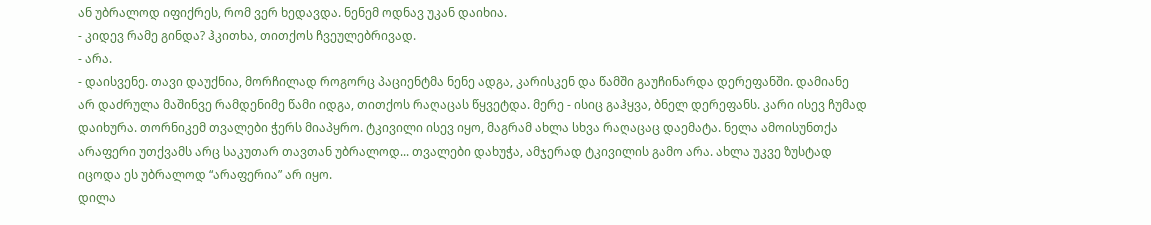ან უბრალოდ იფიქრეს, რომ ვერ ხედავდა. ნენემ ოდნავ უკან დაიხია.
- კიდევ რამე გინდა? ჰკითხა, თითქოს ჩვეულებრივად.
- არა.
- დაისვენე. თავი დაუქნია, მორჩილად როგორც პაციენტმა ნენე ადგა, კარისკენ და წამში გაუჩინარდა დერეფანში. დამიანე არ დაძრულა მაშინვე რამდენიმე წამი იდგა, თითქოს რაღაცას წყვეტდა. მერე - ისიც გაჰყვა, ბნელ დერეფანს. კარი ისევ ჩუმად დაიხურა. თორნიკემ თვალები ჭერს მიაპყრო. ტკივილი ისევ იყო, მაგრამ ახლა სხვა რაღაცაც დაემატა. ნელა ამოისუნთქა არაფერი უთქვამს არც საკუთარ თავთან უბრალოდ... თვალები დახუჭა, ამჯერად ტკივილის გამო არა. ახლა უკვე ზუსტად იცოდა ეს უბრალოდ “არაფერია” არ იყო.
დილა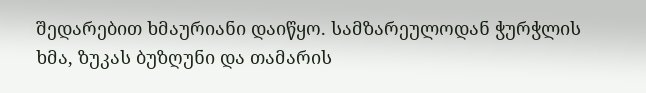შედარებით ხმაურიანი დაიწყო. სამზარეულოდან ჭურჭლის ხმა, ზუკას ბუზღუნი და თამარის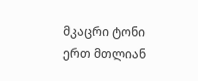მკაცრი ტონი ერთ მთლიან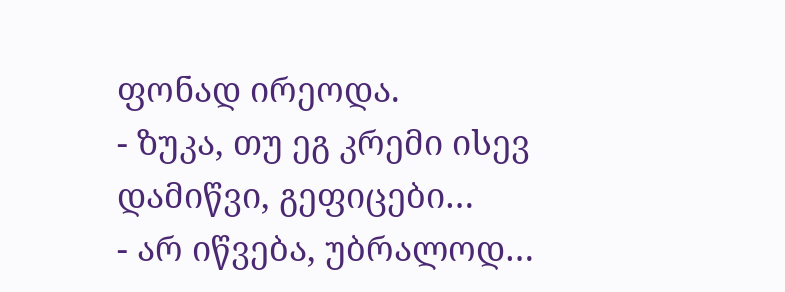ფონად ირეოდა.
- ზუკა, თუ ეგ კრემი ისევ დამიწვი, გეფიცები…
- არ იწვება, უბრალოდ…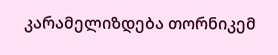კარამელიზდება თორნიკემ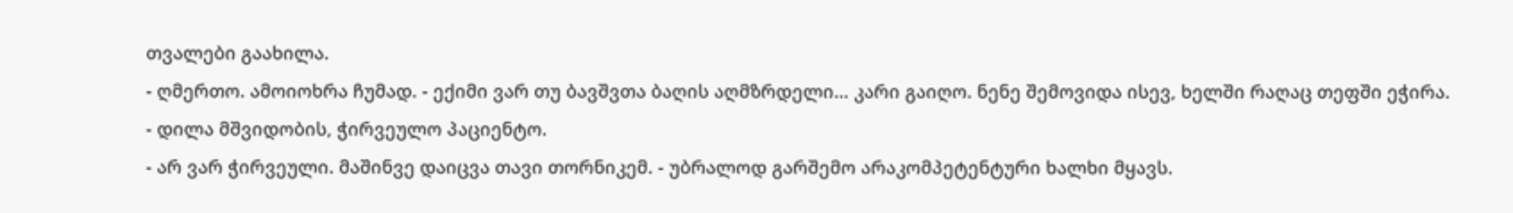თვალები გაახილა.
- ღმერთო. ამოიოხრა ჩუმად. - ექიმი ვარ თუ ბავშვთა ბაღის აღმზრდელი… კარი გაიღო. ნენე შემოვიდა ისევ, ხელში რაღაც თეფში ეჭირა.
- დილა მშვიდობის, ჭირვეულო პაციენტო.
- არ ვარ ჭირვეული. მაშინვე დაიცვა თავი თორნიკემ. - უბრალოდ გარშემო არაკომპეტენტური ხალხი მყავს.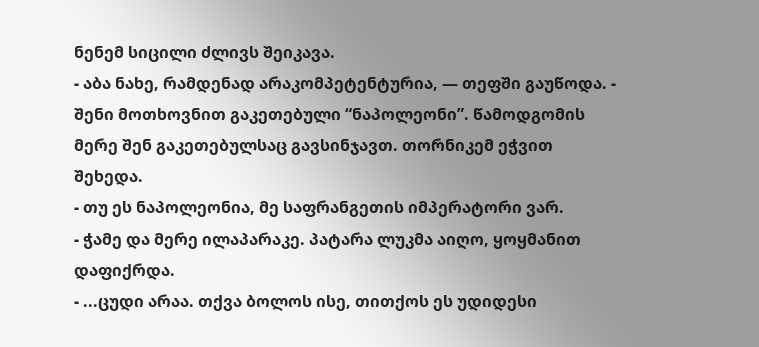ნენემ სიცილი ძლივს შეიკავა.
- აბა ნახე, რამდენად არაკომპეტენტურია, — თეფში გაუწოდა. - შენი მოთხოვნით გაკეთებული “ნაპოლეონი”. წამოდგომის მერე შენ გაკეთებულსაც გავსინჯავთ. თორნიკემ ეჭვით შეხედა.
- თუ ეს ნაპოლეონია, მე საფრანგეთის იმპერატორი ვარ.
- ჭამე და მერე ილაპარაკე. პატარა ლუკმა აიღო, ყოყმანით დაფიქრდა.
- ...ცუდი არაა. თქვა ბოლოს ისე, თითქოს ეს უდიდესი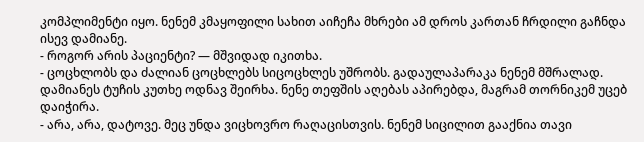კომპლიმენტი იყო. ნენემ კმაყოფილი სახით აიჩეჩა მხრები ამ დროს კართან ჩრდილი გაჩნდა ისევ დამიანე.
- როგორ არის პაციენტი? — მშვიდად იკითხა.
- ცოცხლობს და ძალიან ცოცხლებს სიცოცხლეს უშრობს. გადაულაპარაკა ნენემ მშრალად. დამიანეს ტუჩის კუთხე ოდნავ შეირხა. ნენე თეფშის აღებას აპირებდა, მაგრამ თორნიკემ უცებ დაიჭირა.
- არა, არა, დატოვე. მეც უნდა ვიცხოვრო რაღაცისთვის. ნენემ სიცილით გააქნია თავი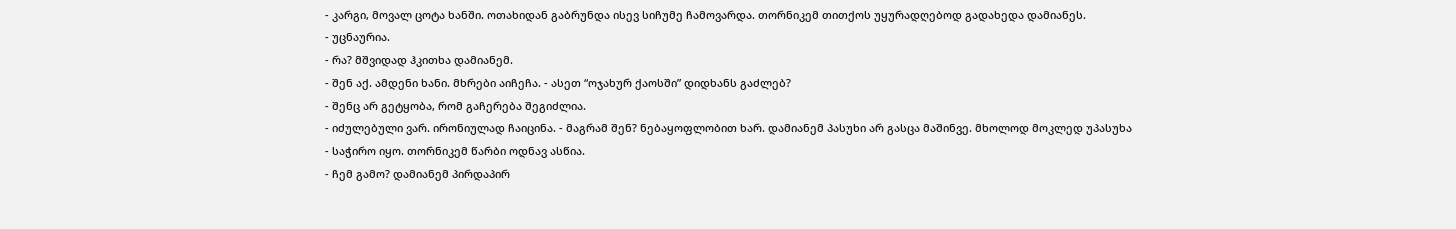- კარგი, მოვალ ცოტა ხანში. ოთახიდან გაბრუნდა ისევ სიჩუმე ჩამოვარდა. თორნიკემ თითქოს უყურადღებოდ გადახედა დამიანეს.
- უცნაურია.
- რა? მშვიდად ჰკითხა დამიანემ.
- შენ აქ. ამდენი ხანი. მხრები აიჩეჩა. - ასეთ “ოჯახურ ქაოსში” დიდხანს გაძლებ?
- შენც არ გეტყობა, რომ გაჩერება შეგიძლია.
- იძულებული ვარ. ირონიულად ჩაიცინა. - მაგრამ შენ? ნებაყოფლობით ხარ. დამიანემ პასუხი არ გასცა მაშინვე. მხოლოდ მოკლედ უპასუხა
- საჭირო იყო. თორნიკემ წარბი ოდნავ ასწია.
- ჩემ გამო? დამიანემ პირდაპირ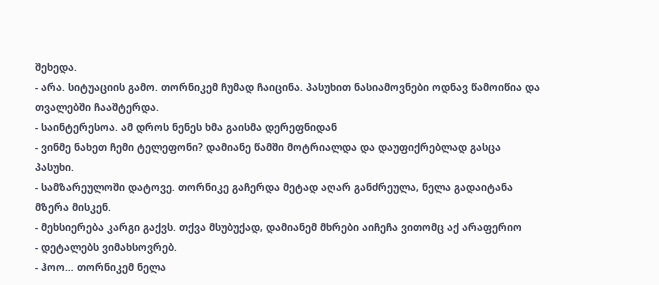შეხედა.
- არა. სიტუაციის გამო. თორნიკემ ჩუმად ჩაიცინა. პასუხით ნასიამოვნები ოდნავ წამოიწია და თვალებში ჩააშტერდა.
- საინტერესოა. ამ დროს ნენეს ხმა გაისმა დერეფნიდან
- ვინმე ნახეთ ჩემი ტელეფონი? დამიანე წამში მოტრიალდა და დაუფიქრებლად გასცა პასუხი.
- სამზარეულოში დატოვე. თორნიკე გაჩერდა მეტად აღარ განძრეულა, ნელა გადაიტანა მზერა მისკენ.
- მეხსიერება კარგი გაქვს. თქვა მსუბუქად, დამიანემ მხრები აიჩეჩა ვითომც აქ არაფერიო
- დეტალებს ვიმახსოვრებ.
- ჰოო… თორნიკემ ნელა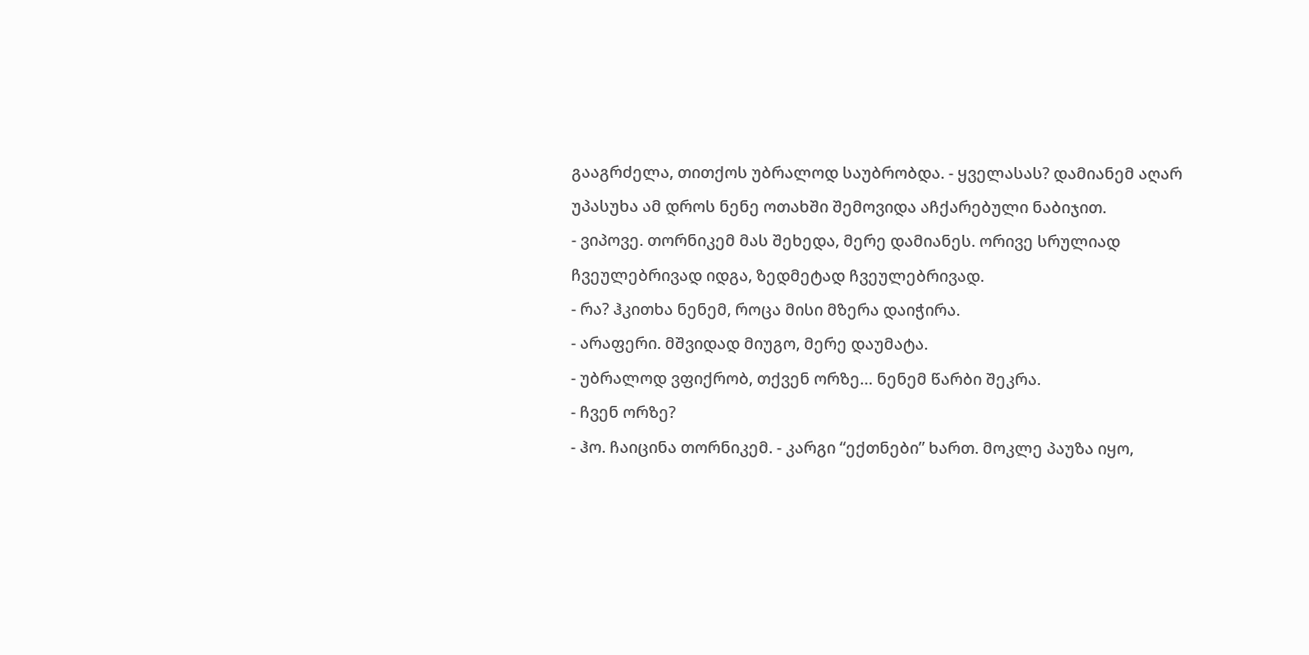გააგრძელა, თითქოს უბრალოდ საუბრობდა. - ყველასას? დამიანემ აღარ უპასუხა ამ დროს ნენე ოთახში შემოვიდა აჩქარებული ნაბიჯით.
- ვიპოვე. თორნიკემ მას შეხედა, მერე დამიანეს. ორივე სრულიად ჩვეულებრივად იდგა, ზედმეტად ჩვეულებრივად.
- რა? ჰკითხა ნენემ, როცა მისი მზერა დაიჭირა.
- არაფერი. მშვიდად მიუგო, მერე დაუმატა.
- უბრალოდ ვფიქრობ, თქვენ ორზე… ნენემ წარბი შეკრა.
- ჩვენ ორზე?
- ჰო. ჩაიცინა თორნიკემ. - კარგი “ექთნები” ხართ. მოკლე პაუზა იყო,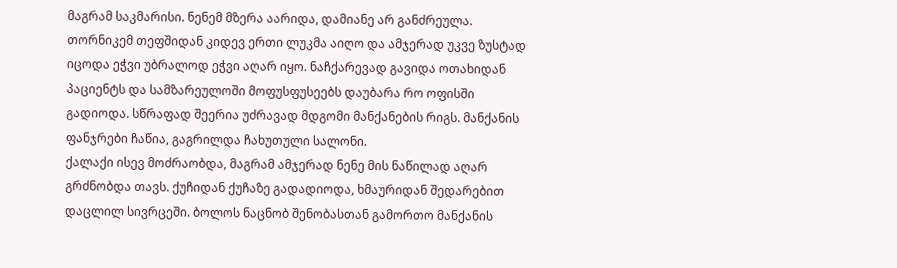მაგრამ საკმარისი. ნენემ მზერა აარიდა, დამიანე არ განძრეულა. თორნიკემ თეფშიდან კიდევ ერთი ლუკმა აიღო და ამჯერად უკვე ზუსტად იცოდა ეჭვი უბრალოდ ეჭვი აღარ იყო. ნაჩქარევად გავიდა ოთახიდან პაციენტს და სამზარეულოში მოფუსფუსეებს დაუბარა რო ოფისში გადიოდა. სწრაფად შეერია უძრავად მდგომი მანქანების რიგს. მანქანის ფანჯრები ჩაწია, გაგრილდა ჩახუთული სალონი.
ქალაქი ისევ მოძრაობდა, მაგრამ ამჯერად ნენე მის ნაწილად აღარ გრძნობდა თავს. ქუჩიდან ქუჩაზე გადადიოდა, ხმაურიდან შედარებით დაცლილ სივრცეში. ბოლოს ნაცნობ შენობასთან გამორთო მანქანის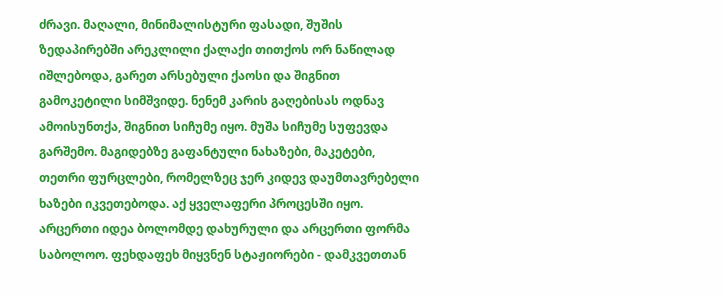ძრავი. მაღალი, მინიმალისტური ფასადი, შუშის ზედაპირებში არეკლილი ქალაქი თითქოს ორ ნაწილად იშლებოდა, გარეთ არსებული ქაოსი და შიგნით გამოკეტილი სიმშვიდე. ნენემ კარის გაღებისას ოდნავ ამოისუნთქა, შიგნით სიჩუმე იყო. მუშა სიჩუმე სუფევდა გარშემო. მაგიდებზე გაფანტული ნახაზები, მაკეტები, თეთრი ფურცლები, რომელზეც ჯერ კიდევ დაუმთავრებელი ხაზები იკვეთებოდა. აქ ყველაფერი პროცესში იყო. არცერთი იდეა ბოლომდე დახურული და არცერთი ფორმა საბოლოო. ფეხდაფეხ მიყვნენ სტაჟიორები - დამკვეთთან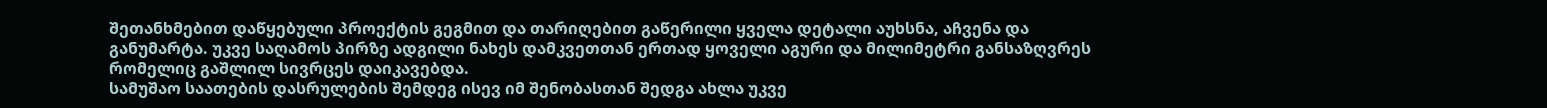შეთანხმებით დაწყებული პროექტის გეგმით და თარიღებით გაწერილი ყველა დეტალი აუხსნა, აჩვენა და განუმარტა. უკვე საღამოს პირზე ადგილი ნახეს დამკვეთთან ერთად ყოველი აგური და მილიმეტრი განსაზღვრეს რომელიც გაშლილ სივრცეს დაიკავებდა.
სამუშაო საათების დასრულების შემდეგ ისევ იმ შენობასთან შედგა ახლა უკვე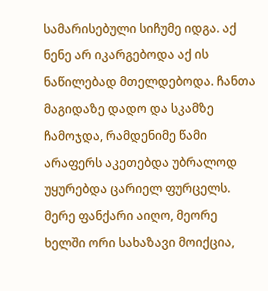სამარისებული სიჩუმე იდგა. აქ ნენე არ იკარგებოდა აქ ის ნაწილებად მთელდებოდა. ჩანთა მაგიდაზე დადო და სკამზე ჩამოჯდა, რამდენიმე წამი არაფერს აკეთებდა უბრალოდ უყურებდა ცარიელ ფურცელს. მერე ფანქარი აიღო, მეორე ხელში ორი სახაზავი მოიქცია,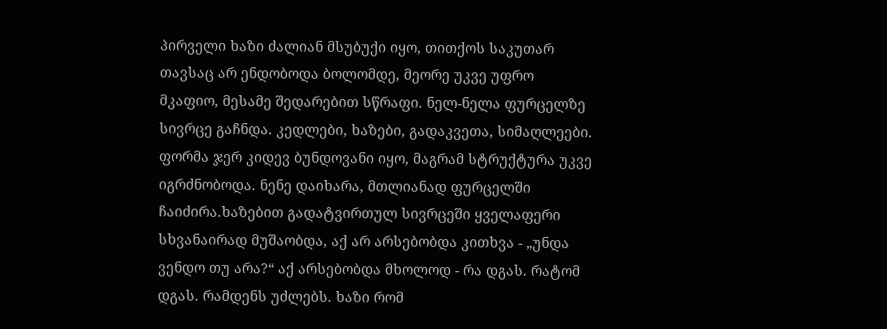პირველი ხაზი ძალიან მსუბუქი იყო, თითქოს საკუთარ თავსაც არ ენდობოდა ბოლომდე, მეორე უკვე უფრო მკაფიო, მესამე შედარებით სწრაფი. ნელ-ნელა ფურცელზე სივრცე გაჩნდა. კედლები, ხაზები, გადაკვეთა, სიმაღლეები. ფორმა ჯერ კიდევ ბუნდოვანი იყო, მაგრამ სტრუქტურა უკვე იგრძნობოდა. ნენე დაიხარა, მთლიანად ფურცელში ჩაიძირა.ხაზებით გადატვირთულ სივრცეში ყველაფერი სხვანაირად მუშაობდა, აქ არ არსებობდა კითხვა - „უნდა ვენდო თუ არა?“ აქ არსებობდა მხოლოდ - რა დგას. რატომ დგას. რამდენს უძლებს. ხაზი რომ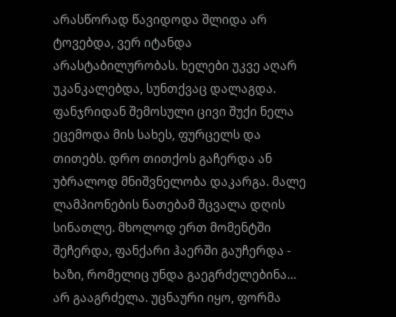არასწორად წავიდოდა შლიდა არ ტოვებდა, ვერ იტანდა არასტაბილურობას. ხელები უკვე აღარ უკანკალებდა, სუნთქვაც დალაგდა. ფანჯრიდან შემოსული ცივი შუქი ნელა ეცემოდა მის სახეს, ფურცელს და თითებს. დრო თითქოს გაჩერდა ან უბრალოდ მნიშვნელობა დაკარგა. მალე ლამპიონების ნათებამ შცვალა დღის სინათლე. მხოლოდ ერთ მომენტში შეჩერდა, ფანქარი ჰაერში გაუჩერდა - ხაზი, რომელიც უნდა გაეგრძელებინა… არ გააგრძელა. უცნაური იყო, ფორმა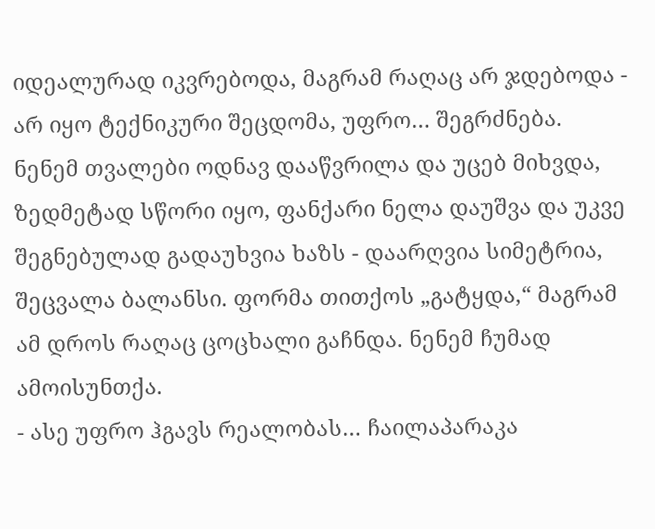იდეალურად იკვრებოდა, მაგრამ რაღაც არ ჯდებოდა - არ იყო ტექნიკური შეცდომა, უფრო… შეგრძნება. ნენემ თვალები ოდნავ დააწვრილა და უცებ მიხვდა, ზედმეტად სწორი იყო, ფანქარი ნელა დაუშვა და უკვე შეგნებულად გადაუხვია ხაზს - დაარღვია სიმეტრია, შეცვალა ბალანსი. ფორმა თითქოს „გატყდა,“ მაგრამ ამ დროს რაღაც ცოცხალი გაჩნდა. ნენემ ჩუმად ამოისუნთქა.
- ასე უფრო ჰგავს რეალობას… ჩაილაპარაკა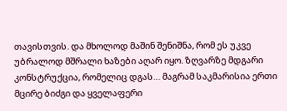თავისთვის. და მხოლოდ მაშინ შენიშნა, რომ ეს უკვე უბრალოდ მშრალი ხაზები აღარ იყო. ზღვარზე მდგარი კონსტრუქცია, რომელიც დგას… მაგრამ საკმარისია ერთი მცირე ბიძგი და ყველაფერი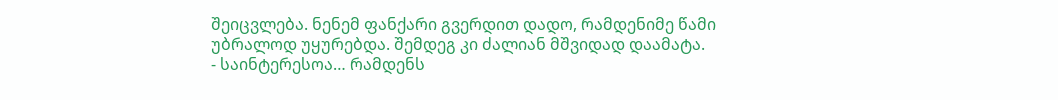შეიცვლება. ნენემ ფანქარი გვერდით დადო, რამდენიმე წამი უბრალოდ უყურებდა. შემდეგ კი ძალიან მშვიდად დაამატა.
- საინტერესოა… რამდენს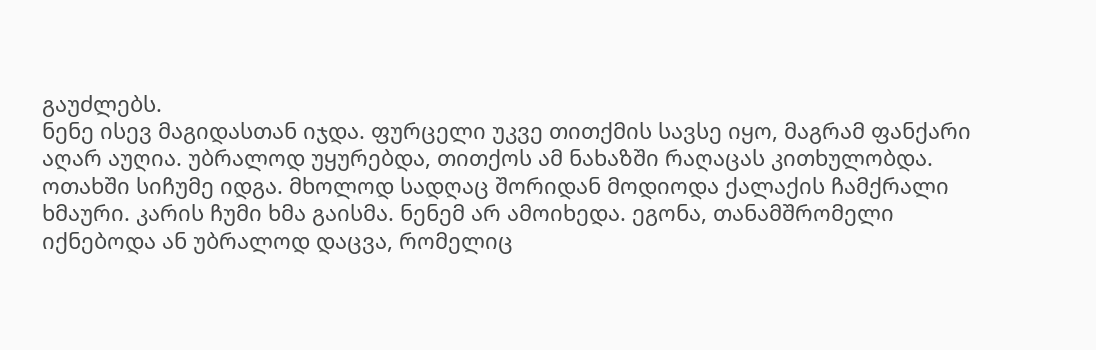გაუძლებს.
ნენე ისევ მაგიდასთან იჯდა. ფურცელი უკვე თითქმის სავსე იყო, მაგრამ ფანქარი აღარ აუღია. უბრალოდ უყურებდა, თითქოს ამ ნახაზში რაღაცას კითხულობდა. ოთახში სიჩუმე იდგა. მხოლოდ სადღაც შორიდან მოდიოდა ქალაქის ჩამქრალი ხმაური. კარის ჩუმი ხმა გაისმა. ნენემ არ ამოიხედა. ეგონა, თანამშრომელი იქნებოდა ან უბრალოდ დაცვა, რომელიც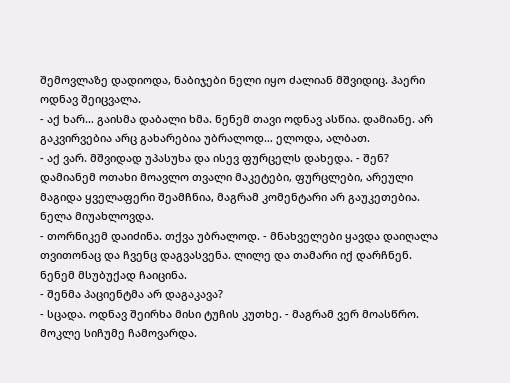შემოვლაზე დადიოდა, ნაბიჯები ნელი იყო ძალიან მშვიდიც. ჰაერი ოდნავ შეიცვალა.
- აქ ხარ… გაისმა დაბალი ხმა. ნენემ თავი ოდნავ ასწია. დამიანე. არ გაკვირვებია არც გახარებია უბრალოდ… ელოდა, ალბათ.
- აქ ვარ. მშვიდად უპასუხა და ისევ ფურცელს დახედა. - შენ? დამიანემ ოთახი მოავლო თვალი მაკეტები, ფურცლები, არეული მაგიდა ყველაფერი შეამჩნია, მაგრამ კომენტარი არ გაუკეთებია. ნელა მიუახლოვდა.
- თორნიკემ დაიძინა. თქვა უბრალოდ. - მნახველები ყავდა დაიღალა თვითონაც და ჩვენც დაგვასვენა. ლილე და თამარი იქ დარჩნენ. ნენემ მსუბუქად ჩაიცინა.
- შენმა პაციენტმა არ დაგაკავა?
- სცადა. ოდნავ შეირხა მისი ტუჩის კუთხე. - მაგრამ ვერ მოასწრო. მოკლე სიჩუმე ჩამოვარდა.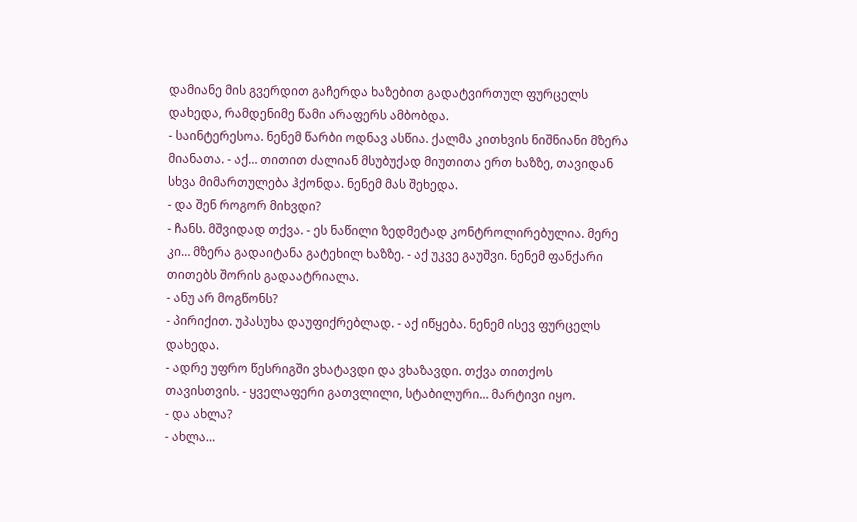დამიანე მის გვერდით გაჩერდა ხაზებით გადატვირთულ ფურცელს დახედა, რამდენიმე წამი არაფერს ამბობდა.
- საინტერესოა. ნენემ წარბი ოდნავ ასწია. ქალმა კითხვის ნიშნიანი მზერა მიანათა. - აქ… თითით ძალიან მსუბუქად მიუთითა ერთ ხაზზე, თავიდან სხვა მიმართულება ჰქონდა. ნენემ მას შეხედა.
- და შენ როგორ მიხვდი?
- ჩანს. მშვიდად თქვა. - ეს ნაწილი ზედმეტად კონტროლირებულია. მერე კი… მზერა გადაიტანა გატეხილ ხაზზე. - აქ უკვე გაუშვი. ნენემ ფანქარი თითებს შორის გადაატრიალა.
- ანუ არ მოგწონს?
- პირიქით. უპასუხა დაუფიქრებლად. - აქ იწყება. ნენემ ისევ ფურცელს დახედა.
- ადრე უფრო წესრიგში ვხატავდი და ვხაზავდი. თქვა თითქოს თავისთვის. - ყველაფერი გათვლილი, სტაბილური… მარტივი იყო.
- და ახლა?
- ახლა…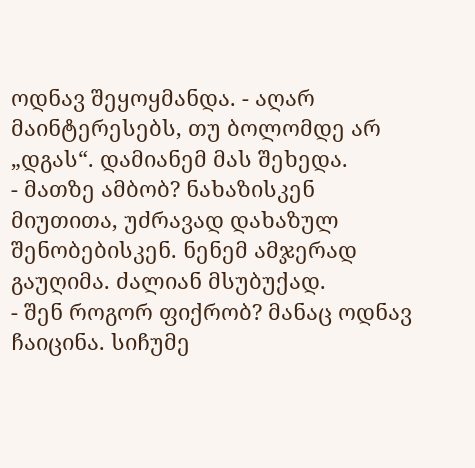ოდნავ შეყოყმანდა. - აღარ მაინტერესებს, თუ ბოლომდე არ „დგას“. დამიანემ მას შეხედა.
- მათზე ამბობ? ნახაზისკენ მიუთითა, უძრავად დახაზულ შენობებისკენ. ნენემ ამჯერად გაუღიმა. ძალიან მსუბუქად.
- შენ როგორ ფიქრობ? მანაც ოდნავ ჩაიცინა. სიჩუმე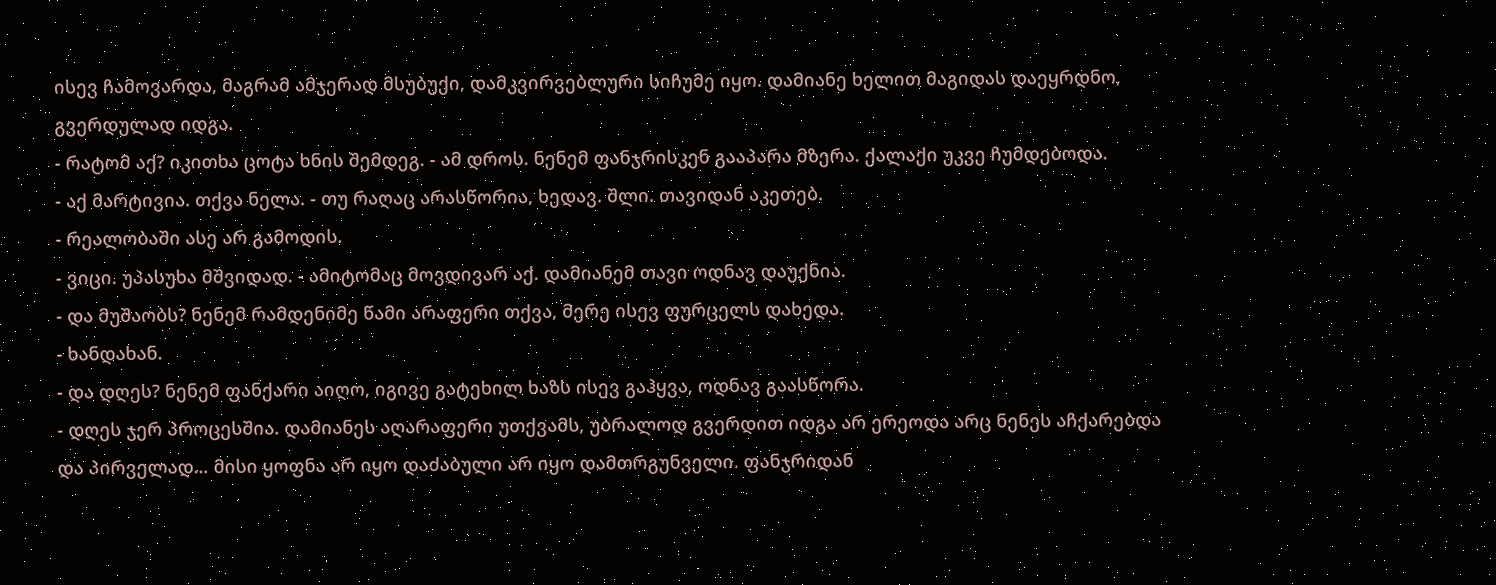ისევ ჩამოვარდა, მაგრამ ამჯერად მსუბუქი, დამკვირვებლური სიჩუმე იყო. დამიანე ხელით მაგიდას დაეყრდნო, გვერდულად იდგა.
- რატომ აქ? იკითხა ცოტა ხნის შემდეგ. - ამ დროს. ნენემ ფანჯრისკენ გააპარა მზერა. ქალაქი უკვე ჩუმდებოდა.
- აქ მარტივია. თქვა ნელა. - თუ რაღაც არასწორია, ხედავ. შლი. თავიდან აკეთებ.
- რეალობაში ასე არ გამოდის.
- ვიცი. უპასუხა მშვიდად. - ამიტომაც მოვდივარ აქ. დამიანემ თავი ოდნავ დაუქნია.
- და მუშაობს? ნენემ რამდენიმე წამი არაფერი თქვა, მერე ისევ ფურცელს დახედა.
- ხანდახან.
- და დღეს? ნენემ ფანქარი აიღო, იგივე გატეხილ ხაზს ისევ გაჰყვა, ოდნავ გაასწორა.
- დღეს ჯერ პროცესშია. დამიანეს აღარაფერი უთქვამს, უბრალოდ გვერდით იდგა არ ერეოდა არც ნენეს აჩქარებდა და პირველად… მისი ყოფნა არ იყო დაძაბული არ იყო დამთრგუნველი. ფანჯრიდან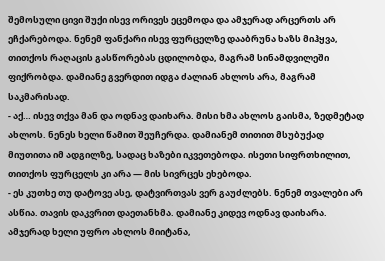შემოსული ცივი შუქი ისევ ორივეს ეცემოდა და ამჯერად არცერთს არ ეჩქარებოდა. ნენემ ფანქარი ისევ ფურცელზე დააბრუნა ხაზს მიჰყვა, თითქოს რაღაცის გასწორებას ცდილობდა, მაგრამ სინამდვილეში ფიქრობდა. დამიანე გვერდით იდგა ძალიან ახლოს არა, მაგრამ საკმარისად.
- აქ… ისევ თქვა მან და ოდნავ დაიხარა. მისი ხმა ახლოს გაისმა, ზედმეტად ახლოს. ნენეს ხელი წამით შეუჩერდა. დამიანემ თითით მსუბუქად მიუთითა იმ ადგილზე, სადაც ხაზები იკვეთებოდა. ისეთი სიფრთხილით, თითქოს ფურცელს კი არა — მის სივრცეს ეხებოდა.
- ეს კუთხე თუ დატოვე ასე, დატვირთვას ვერ გაუძლებს. ნენემ თვალები არ ასწია. თავის დაკვრით დაეთანხმა. დამიანე კიდევ ოდნავ დაიხარა. ამჯერად ხელი უფრო ახლოს მიიტანა,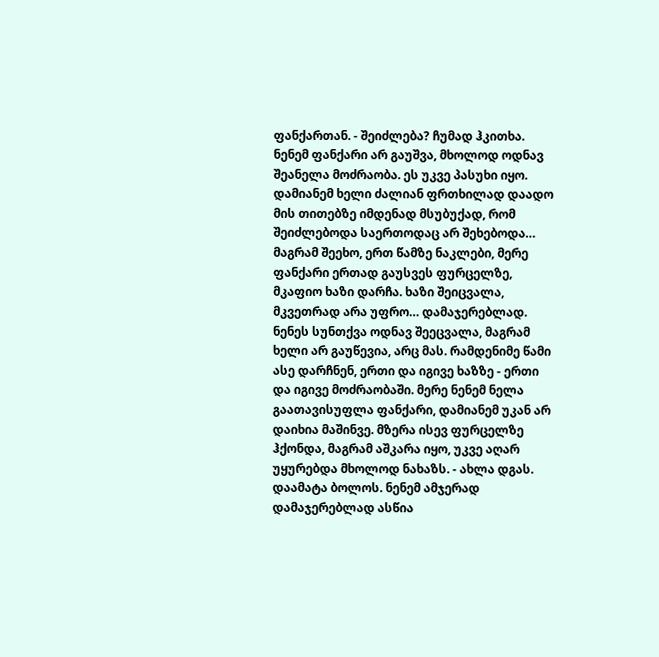ფანქართან. - შეიძლება? ჩუმად ჰკითხა. ნენემ ფანქარი არ გაუშვა, მხოლოდ ოდნავ შეანელა მოძრაობა. ეს უკვე პასუხი იყო. დამიანემ ხელი ძალიან ფრთხილად დაადო მის თითებზე იმდენად მსუბუქად, რომ შეიძლებოდა საერთოდაც არ შეხებოდა… მაგრამ შეეხო, ერთ წამზე ნაკლები, მერე ფანქარი ერთად გაუსვეს ფურცელზე, მკაფიო ხაზი დარჩა. ხაზი შეიცვალა, მკვეთრად არა უფრო… დამაჯერებლად. ნენეს სუნთქვა ოდნავ შეეცვალა, მაგრამ ხელი არ გაუწევია, არც მას. რამდენიმე წამი ასე დარჩნენ, ერთი და იგივე ხაზზე - ერთი და იგივე მოძრაობაში. მერე ნენემ ნელა გაათავისუფლა ფანქარი, დამიანემ უკან არ დაიხია მაშინვე. მზერა ისევ ფურცელზე ჰქონდა, მაგრამ აშკარა იყო, უკვე აღარ უყურებდა მხოლოდ ნახაზს. - ახლა დგას. დაამატა ბოლოს. ნენემ ამჯერად დამაჯერებლად ასწია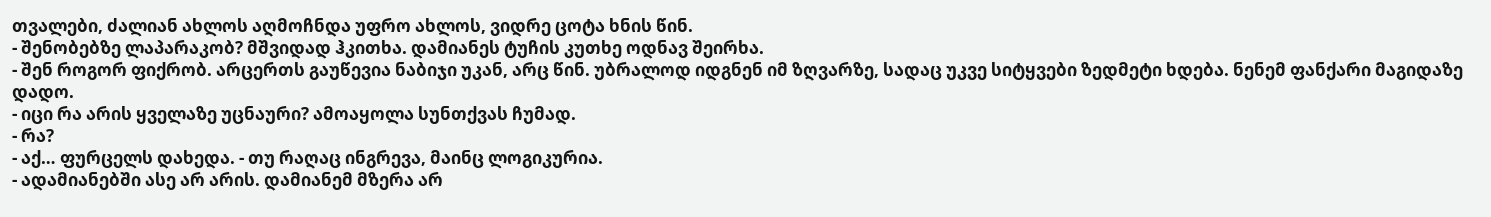თვალები, ძალიან ახლოს აღმოჩნდა უფრო ახლოს, ვიდრე ცოტა ხნის წინ.
- შენობებზე ლაპარაკობ? მშვიდად ჰკითხა. დამიანეს ტუჩის კუთხე ოდნავ შეირხა.
- შენ როგორ ფიქრობ. არცერთს გაუწევია ნაბიჯი უკან, არც წინ. უბრალოდ იდგნენ იმ ზღვარზე, სადაც უკვე სიტყვები ზედმეტი ხდება. ნენემ ფანქარი მაგიდაზე დადო.
- იცი რა არის ყველაზე უცნაური? ამოაყოლა სუნთქვას ჩუმად.
- რა?
- აქ… ფურცელს დახედა. - თუ რაღაც ინგრევა, მაინც ლოგიკურია.
- ადამიანებში ასე არ არის. დამიანემ მზერა არ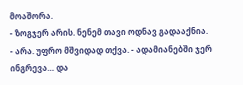მოაშორა.
- ზოგჯერ არის. ნენემ თავი ოდნავ გადააქნია.
- არა. უფრო მშვიდად თქვა. - ადამიანებში ჯერ ინგრევა… და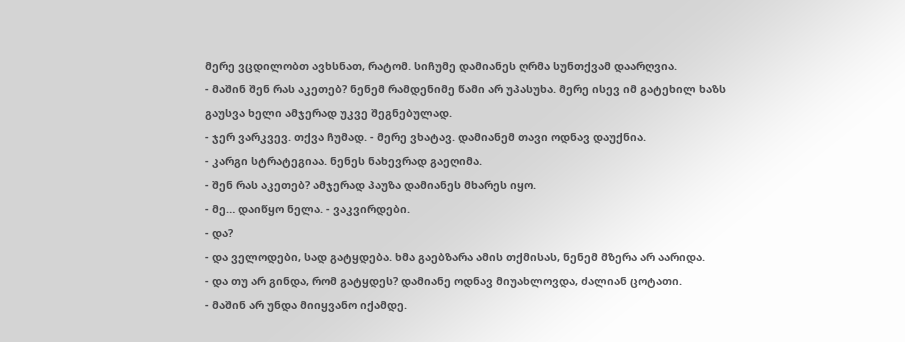მერე ვცდილობთ ავხსნათ, რატომ. სიჩუმე დამიანეს ღრმა სუნთქვამ დაარღვია.
- მაშინ შენ რას აკეთებ? ნენემ რამდენიმე წამი არ უპასუხა. მერე ისევ იმ გატეხილ ხაზს გაუსვა ხელი ამჯერად უკვე შეგნებულად.
- ჯერ ვარკვევ. თქვა ჩუმად. - მერე ვხატავ. დამიანემ თავი ოდნავ დაუქნია.
- კარგი სტრატეგიაა. ნენეს ნახევრად გაეღიმა.
- შენ რას აკეთებ? ამჯერად პაუზა დამიანეს მხარეს იყო.
- მე… დაიწყო ნელა. - ვაკვირდები.
- და?
- და ველოდები, სად გატყდება. ხმა გაებზარა ამის თქმისას, ნენემ მზერა არ აარიდა.
- და თუ არ გინდა, რომ გატყდეს? დამიანე ოდნავ მიუახლოვდა, ძალიან ცოტათი.
- მაშინ არ უნდა მიიყვანო იქამდე.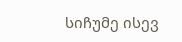სიჩუმე ისევ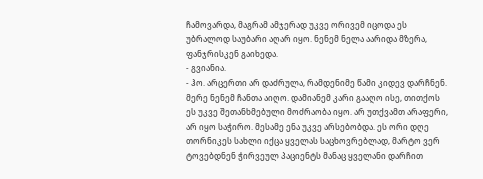ჩამოვარდა, მაგრამ ამჯერად უკვე ორივემ იცოდა ეს უბრალოდ საუბარი აღარ იყო. ნენემ ნელა აარიდა მზერა, ფანჯრისკენ გაიხედა.
- გვიანია.
- ჰო. არცერთი არ დაძრულა, რამდენიმე წამი კიდევ დარჩნენ. მერე ნენემ ჩანთა აიღო. დამიანემ კარი გააღო ისე, თითქოს ეს უკვე შეთანხმებული მოძრაობა იყო. არ უთქვამთ არაფერი, არ იყო საჭირო. მესამე ენა უკვე არსებობდა. ეს ორი დღე თორნიკეს სახლი იქცა ყველას საცხოვრებლად, მარტო ვერ ტოვებდნენ ჭირვეულ პაციენტს მანაც ყველანი დარჩით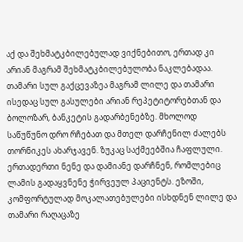აქ და შეხმატკბილებულად ვიქნებითო, ერთად კი არიან მაგრამ შეხმატკბილებულობა ნაკლებადაა. თამარი სულ გაქცევაზეა მაგრამ ლილე და თამარი ისედაც სულ გასულები არიან რეპეტიტორებთან და ბოლოზარ, ბანკეტის გადარბენებზე. მხოლოდ საწუწუნო დრო რჩებათ და მთელ დარჩენილ ძალებს თორნიკეს ახარჯავენ. ზუკაც საქმეებშია ჩაფლული. ერთადერთი ნენე და დამიანე დარჩნენ, რომლებიც ლამის გადაყვნენე ჭირვეულ პაციენტს. ეზოში, კომფორტულად მოკალათებულები ისხდნენ ლილე და თამარი რაღაცაზე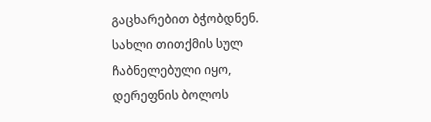გაცხარებით ბჭობდნენ. სახლი თითქმის სულ ჩაბნელებული იყო, დერეფნის ბოლოს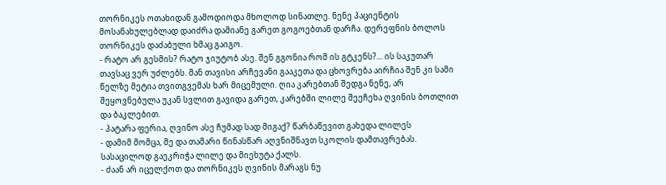თორნიკეს ოთახიდან გამოდიოდა მხოლოდ სინათლე. ნენე პაციენტის მოსანახულებლად დაიძრა დამიანე გარეთ გოგოებთან დარჩა. დერეფნის ბოლოს თორნიკეს დაძაბული ხმაც გაიგო.
- რატო არ გესმის? რატო ჯიუტობ ასე. შენ გგონია რომ ის გტკენს?... ის საკუთარ თავსაც ვერ უძლებს. მან თავისი არჩევანი გააკეთა და ცხოვრება აირჩია შენ კი სამი წელზე მეტია თვითგვემას ხარ მიცემული. ღია კარებთან შედგა ნენე, არ შეყოვნებულა უკან სვლით გავიდა გარეთ, კარებში ლილე შეეჩეხა ღვინის ბოთლით და ბაკლებით.
- პატარა ფერია, ღვინო ასე ჩუმად სად მიგაქ? წარბაწევით გახედა ლილეს
- დამიმ მომცა, მე და თამარი წინასწარ აღვნიშნავთ სკოლის დამთავრებას. სასაცილოდ გაეკრიჭა ლილე და მიეხუტა ქალს.
- ძაან არ იცელქოთ და თორნიკეს ღვინის მარაგს ნუ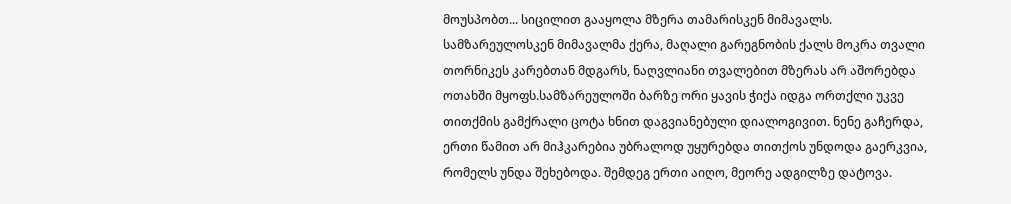მოუსპობთ... სიცილით გააყოლა მზერა თამარისკენ მიმავალს.
სამზარეულოსკენ მიმავალმა ქერა, მაღალი გარეგნობის ქალს მოკრა თვალი თორნიკეს კარებთან მდგარს, ნაღვლიანი თვალებით მზერას არ აშორებდა ოთახში მყოფს.სამზარეულოში ბარზე ორი ყავის ჭიქა იდგა ორთქლი უკვე თითქმის გამქრალი ცოტა ხნით დაგვიანებული დიალოგივით. ნენე გაჩერდა, ერთი წამით არ მიჰკარებია უბრალოდ უყურებდა თითქოს უნდოდა გაერკვია, რომელს უნდა შეხებოდა. შემდეგ ერთი აიღო, მეორე ადგილზე დატოვა.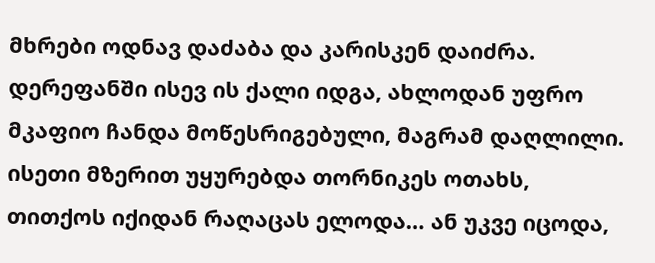მხრები ოდნავ დაძაბა და კარისკენ დაიძრა. დერეფანში ისევ ის ქალი იდგა, ახლოდან უფრო მკაფიო ჩანდა მოწესრიგებული, მაგრამ დაღლილი. ისეთი მზერით უყურებდა თორნიკეს ოთახს, თითქოს იქიდან რაღაცას ელოდა… ან უკვე იცოდა,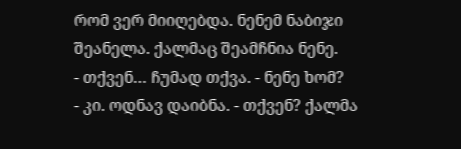რომ ვერ მიიღებდა. ნენემ ნაბიჯი შეანელა. ქალმაც შეამჩნია ნენე.
- თქვენ… ჩუმად თქვა. - ნენე ხომ?
- კი. ოდნავ დაიბნა. - თქვენ? ქალმა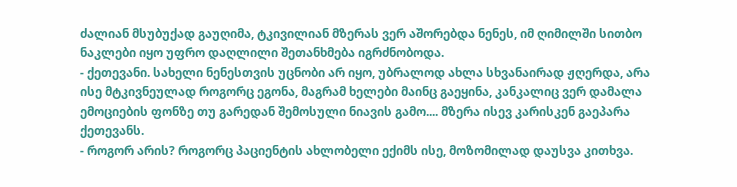ძალიან მსუბუქად გაუღიმა, ტკივილიან მზერას ვერ აშორებდა ნენეს, იმ ღიმილში სითბო ნაკლები იყო უფრო დაღლილი შეთანხმება იგრძნობოდა.
- ქეთევანი. სახელი ნენესთვის უცნობი არ იყო, უბრალოდ ახლა სხვანაირად ჟღერდა, არა ისე მტკივნეულად როგორც ეგონა, მაგრამ ხელები მაინც გაეყინა, კანკალიც ვერ დამალა ემოციების ფონზე თუ გარედან შემოსული ნიავის გამო.... მზერა ისევ კარისკენ გაეპარა ქეთევანს.
- როგორ არის? როგორც პაციენტის ახლობელი ექიმს ისე, მოზომილად დაუსვა კითხვა.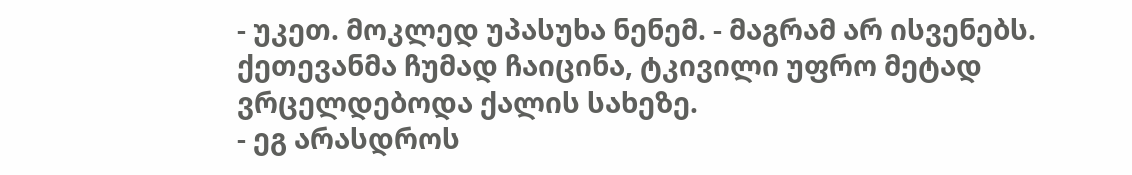- უკეთ. მოკლედ უპასუხა ნენემ. - მაგრამ არ ისვენებს. ქეთევანმა ჩუმად ჩაიცინა, ტკივილი უფრო მეტად ვრცელდებოდა ქალის სახეზე.
- ეგ არასდროს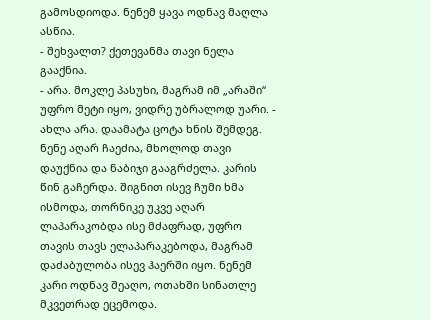გამოსდიოდა. ნენემ ყავა ოდნავ მაღლა ასწია.
- შეხვალთ? ქეთევანმა თავი ნელა გააქნია.
- არა. მოკლე პასუხი, მაგრამ იმ „არაში“ უფრო მეტი იყო, ვიდრე უბრალოდ უარი. - ახლა არა. დაამატა ცოტა ხნის შემდეგ. ნენე აღარ ჩაეძია, მხოლოდ თავი დაუქნია და ნაბიჯი გააგრძელა. კარის წინ გაჩერდა. შიგნით ისევ ჩუმი ხმა ისმოდა, თორნიკე უკვე აღარ ლაპარაკობდა ისე მძაფრად, უფრო თავის თავს ელაპარაკებოდა, მაგრამ დაძაბულობა ისევ ჰაერში იყო. ნენემ კარი ოდნავ შეაღო, ოთახში სინათლე მკვეთრად ეცემოდა.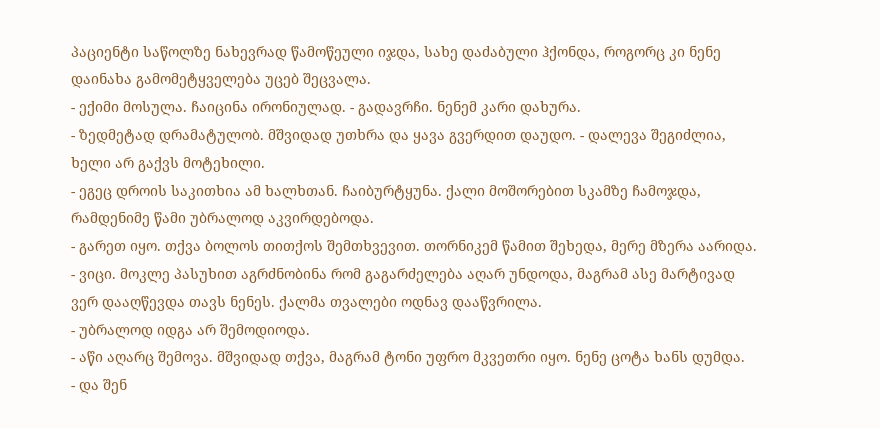პაციენტი საწოლზე ნახევრად წამოწეული იჯდა, სახე დაძაბული ჰქონდა, როგორც კი ნენე დაინახა გამომეტყველება უცებ შეცვალა.
- ექიმი მოსულა. ჩაიცინა ირონიულად. - გადავრჩი. ნენემ კარი დახურა.
- ზედმეტად დრამატულობ. მშვიდად უთხრა და ყავა გვერდით დაუდო. - დალევა შეგიძლია, ხელი არ გაქვს მოტეხილი.
- ეგეც დროის საკითხია ამ ხალხთან. ჩაიბურტყუნა. ქალი მოშორებით სკამზე ჩამოჯდა, რამდენიმე წამი უბრალოდ აკვირდებოდა.
- გარეთ იყო. თქვა ბოლოს თითქოს შემთხვევით. თორნიკემ წამით შეხედა, მერე მზერა აარიდა.
- ვიცი. მოკლე პასუხით აგრძნობინა რომ გაგარძელება აღარ უნდოდა, მაგრამ ასე მარტივად ვერ დააღწევდა თავს ნენეს. ქალმა თვალები ოდნავ დააწვრილა.
- უბრალოდ იდგა არ შემოდიოდა.
- აწი აღარც შემოვა. მშვიდად თქვა, მაგრამ ტონი უფრო მკვეთრი იყო. ნენე ცოტა ხანს დუმდა.
- და შენ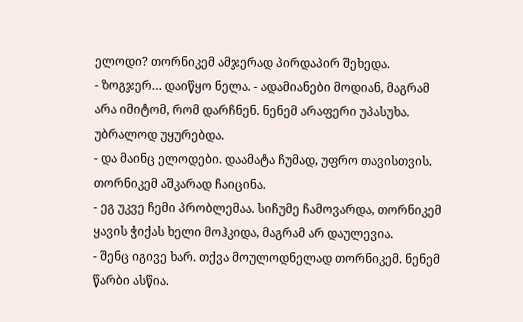ელოდი? თორნიკემ ამჯერად პირდაპირ შეხედა.
- ზოგჯერ… დაიწყო ნელა. - ადამიანები მოდიან, მაგრამ არა იმიტომ, რომ დარჩნენ. ნენემ არაფერი უპასუხა. უბრალოდ უყურებდა.
- და მაინც ელოდები. დაამატა ჩუმად, უფრო თავისთვის. თორნიკემ აშკარად ჩაიცინა.
- ეგ უკვე ჩემი პრობლემაა. სიჩუმე ჩამოვარდა, თორნიკემ ყავის ჭიქას ხელი მოჰკიდა, მაგრამ არ დაულევია.
- შენც იგივე ხარ. თქვა მოულოდნელად თორნიკემ. ნენემ წარბი ასწია.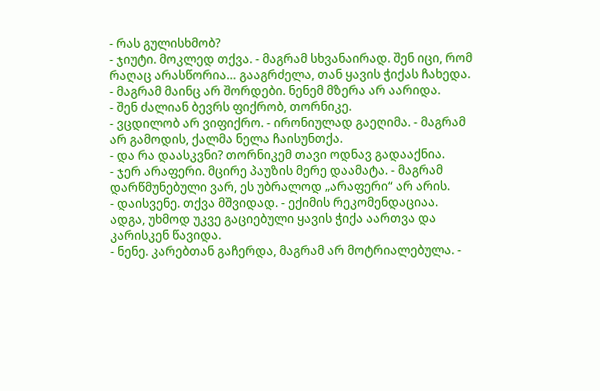- რას გულისხმობ?
- ჯიუტი. მოკლედ თქვა. - მაგრამ სხვანაირად. შენ იცი, რომ რაღაც არასწორია… გააგრძელა, თან ყავის ჭიქას ჩახედა. - მაგრამ მაინც არ შორდები. ნენემ მზერა არ აარიდა.
- შენ ძალიან ბევრს ფიქრობ, თორნიკე.
- ვცდილობ არ ვიფიქრო. - ირონიულად გაეღიმა. - მაგრამ არ გამოდის, ქალმა ნელა ჩაისუნთქა.
- და რა დაასკვნი? თორნიკემ თავი ოდნავ გადააქნია.
- ჯერ არაფერი. მცირე პაუზის მერე დაამატა. - მაგრამ დარწმუნებული ვარ, ეს უბრალოდ „არაფერი“ არ არის.
- დაისვენე. თქვა მშვიდად. - ექიმის რეკომენდაციაა. ადგა, უხმოდ უკვე გაციებული ყავის ჭიქა აართვა და კარისკენ წავიდა.
- ნენე. კარებთან გაჩერდა, მაგრამ არ მოტრიალებულა. -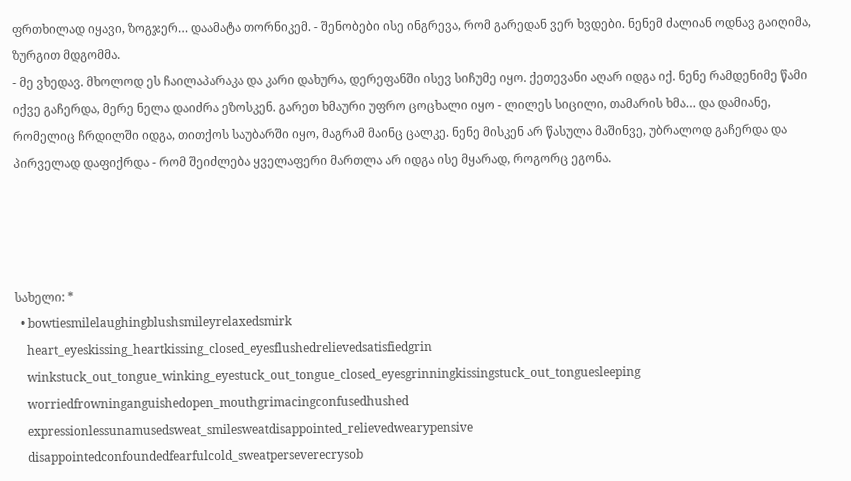ფრთხილად იყავი, ზოგჯერ… დაამატა თორნიკემ. - შენობები ისე ინგრევა, რომ გარედან ვერ ხვდები. ნენემ ძალიან ოდნავ გაიღიმა, ზურგით მდგომმა.
- მე ვხედავ. მხოლოდ ეს ჩაილაპარაკა და კარი დახურა, დერეფანში ისევ სიჩუმე იყო. ქეთევანი აღარ იდგა იქ. ნენე რამდენიმე წამი იქვე გაჩერდა, მერე ნელა დაიძრა ეზოსკენ. გარეთ ხმაური უფრო ცოცხალი იყო - ლილეს სიცილი, თამარის ხმა… და დამიანე, რომელიც ჩრდილში იდგა, თითქოს საუბარში იყო, მაგრამ მაინც ცალკე. ნენე მისკენ არ წასულა მაშინვე, უბრალოდ გაჩერდა და პირველად დაფიქრდა - რომ შეიძლება ყველაფერი მართლა არ იდგა ისე მყარად, როგორც ეგონა.




სახელი: *
  • bowtiesmilelaughingblushsmileyrelaxedsmirk
    heart_eyeskissing_heartkissing_closed_eyesflushedrelievedsatisfiedgrin
    winkstuck_out_tongue_winking_eyestuck_out_tongue_closed_eyesgrinningkissingstuck_out_tonguesleeping
    worriedfrowninganguishedopen_mouthgrimacingconfusedhushed
    expressionlessunamusedsweat_smilesweatdisappointed_relievedwearypensive
    disappointedconfoundedfearfulcold_sweatperseverecrysob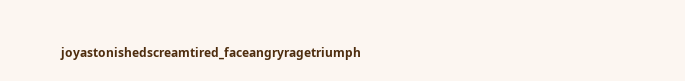joyastonishedscreamtired_faceangryragetriumph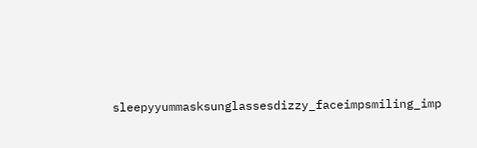sleepyyummasksunglassesdizzy_faceimpsmiling_imp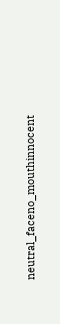neutral_faceno_mouthinnocent